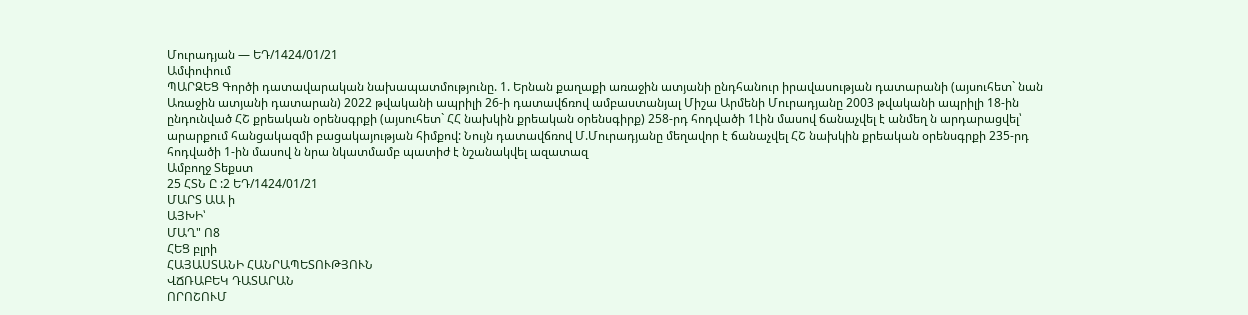Մուրադյան — ԵԴ/1424/01/21
Ամփոփում
ՊԱՐԶԵՑ Գործի դատավարական նախապատմությունը. 1. Երնան քաղաքի առաջին ատյանի ընդհանուր իրավասության դատարանի (այսուհետ` նան Առաջին ատյանի դատարան) 2022 թվականի ապրիլի 26-ի դատավճռով ամբաստանյալ Միշա Արմենի Մուրադյանը 2003 թվականի ապրիլի 18-ին ընդունված ՀՇ քրեական օրենսգրքի (այսուհետ` ՀՀ նախկին քրեական օրենսգիրք) 258-րդ հոդվածի 1Լին մասով ճանաչվել է անմեղ ն արդարացվել՝ արարքում հանցակազմի բացակայության հիմքով: Նույն դատավճռով Մ.Մուրադյանը մեղավոր է ճանաչվել ՀՇ նախկին քրեական օրենսգրքի 235-րդ հոդվածի 1-ին մասով ն նրա նկատմամբ պատիժ է նշանակվել ազատազ
Ամբողջ Տեքստ
25 ՀՏՆ Ը :2 ԵԴ/1424/01/21
ՄԱՐՏ ԱԱ ի
ԱՅԽԻ՝
ՄԱՂ" Ո8
ՀԵՑ բլրի
ՀԱՅԱՍՏԱՆԻ ՀԱՆՐԱՊԵՏՈՒԹՅՈՒՆ
ՎՃՌԱԲԵԿ ԴԱՏԱՐԱՆ
ՈՐՈՇՈՒՄ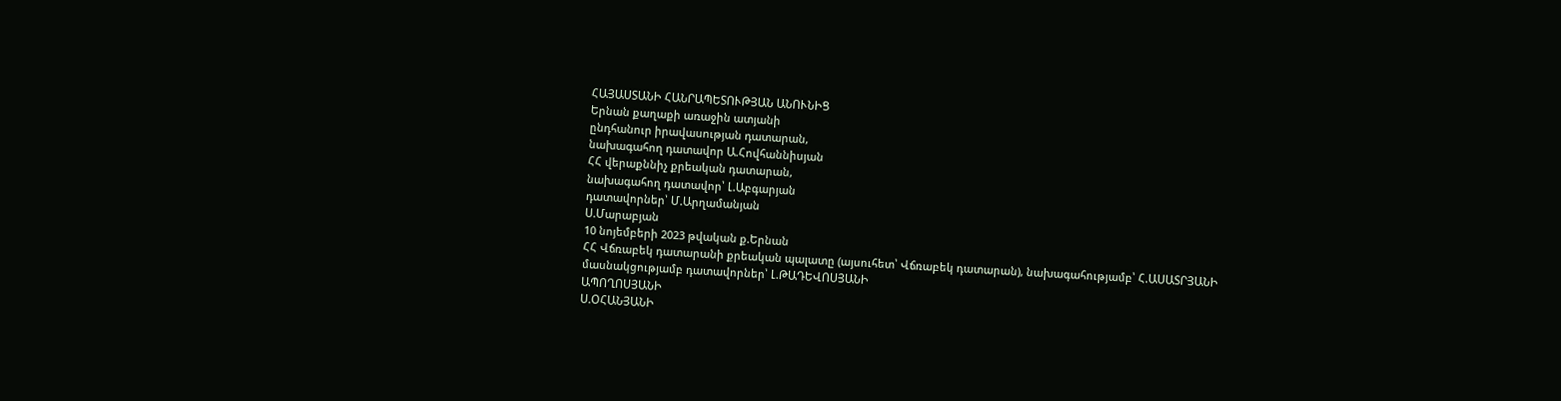ՀԱՅԱՍՏԱՆԻ ՀԱՆՐԱՊԵՏՈՒԹՅԱՆ ԱՆՈՒՆԻՑ
Երնան քաղաքի առաջին ատյանի
ընդհանուր իրավասության դատարան,
նախագահող դատավոր Ա.Հովհաննիսյան
ՀՀ վերաքննիչ քրեական դատարան,
նախագահող դատավոր՝ Լ.Աբգարյան
դատավորներ՝ Մ.Արղամանյան
Ս.Մարաբյան
10 նոյեմբերի 2023 թվական ք.Երնան
ՀՀ Վճռաբեկ դատարանի քրեական պալատը (այսուհետ՝ Վճռաբեկ դատարան), նախագահությամբ՝ Հ.ԱՍԱՏՐՅԱՆԻ
մասնակցությամբ դատավորներ՝ Լ.ԹԱԴԵՎՈՍՅԱՆԻ
ԱՊՈՂՈՍՅԱՆԻ
Ս.ՕՀԱՆՅԱՆԻ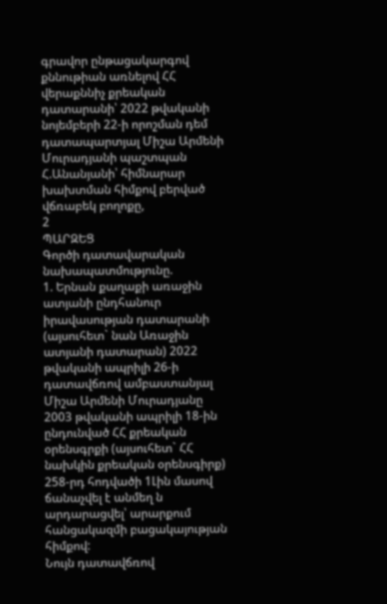գրավոր ընթացակարգով քննութիան առնելով ՀՀ վերաքննիչ քրեական դատարանի՝ 2022 թվականի նոյեմբերի 22-ի որոշման դեմ դատապարտյալ Միշա Արմենի Մուրադյանի պաշտպան Հ.Անանյանի՝ հիմնարար խախտման հիմքով բերված վճռաբեկ բողոքը,
2
ՊԱՐԶԵՑ
Գործի դատավարական նախապատմությունը.
1. Երնան քաղաքի առաջին ատյանի ընդհանուր իրավասության դատարանի (այսուհետ` նան Առաջին ատյանի դատարան) 2022 թվականի ապրիլի 26-ի դատավճռով ամբաստանյալ Միշա Արմենի Մուրադյանը 2003 թվականի ապրիլի 18-ին ընդունված ՀՀ քրեական օրենսգրքի (այսուհետ` ՀՀ նախկին քրեական օրենսգիրք) 258-րդ հոդվածի 1Լին մասով ճանաչվել է անմեղ ն արդարացվել՝ արարքում հանցակազմի բացակայության հիմքով:
Նույն դատավճռով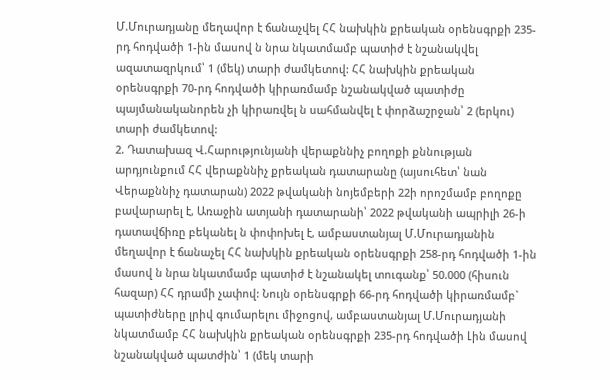Մ.Մուրադյանը մեղավոր է ճանաչվել ՀՀ նախկին քրեական օրենսգրքի 235-րդ հոդվածի 1-ին մասով ն նրա նկատմամբ պատիժ է նշանակվել ազատազրկում՝ 1 (մեկ) տարի ժամկետով: ՀՀ նախկին քրեական օրենսգրքի 70-րդ հոդվածի կիրառմամբ նշանակված պատիժը պայմանականորեն չի կիրառվել ն սահմանվել է փորձաշրջան՝ 2 (երկու) տարի ժամկետով:
2. Դատախազ Վ.Հարությունյանի վերաքննիչ բողոքի քննության արդյունքում ՀՀ վերաքննիչ քրեական դատարանը (այսուհետ՝ նան Վերաքննիչ դատարան) 2022 թվականի նոյեմբերի 22ի որոշմամբ բողոքը բավարարել է, Առաջին ատյանի դատարանի՝ 2022 թվականի ապրիլի 26-ի դատավճիռը բեկանել ն փոփոխել է, ամբաստանյալ Մ.Մուրադյանին մեղավոր է ճանաչել ՀՀ նախկին քրեական օրենսգրքի 258-րդ հոդվածի 1-ին մասով ն նրա նկատմամբ պատիժ է նշանակել տուգանք՝ 50.000 (հիսուն հազար) ՀՀ դրամի չափով: Նույն օրենսգրքի 66-րդ հոդվածի կիրառմամբ` պատիժները լրիվ գումարելու միջոցով, ամբաստանյալ Մ.Մուրադյանի նկատմամբ ՀՀ նախկին քրեական օրենսգրքի 235-րդ հոդվածի Լին մասով նշանակված պատժին՝ 1 (մեկ տարի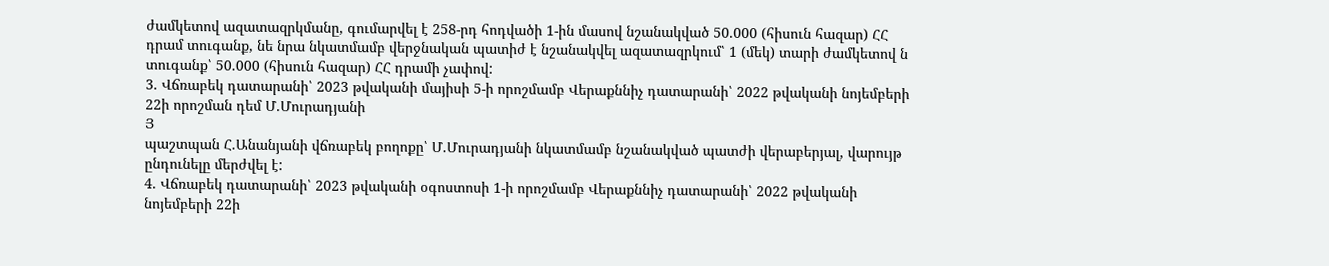ժամկետով ազատազրկմանը, գումարվել է 258-րդ հոդվածի 1-ին մասով նշանակված 50.000 (հիսուն հազար) ՀՀ դրամ տուգանք, նե նրա նկատմամբ վերջնական պատիժ է նշանակվել ազատազրկում՝ 1 (մեկ) տարի ժամկետով ն տուգանք՝ 50.000 (հիսուն հազար) ՀՀ դրամի չափով:
3. Վճռաբեկ դատարանի՝ 2023 թվականի մայիսի 5-ի որոշմամբ Վերաքննիչ դատարանի՝ 2022 թվականի նոյեմբերի 22ի որոշման դեմ Մ.Մուրադյանի
Յ
պաշտպան Հ.Անանյանի վճռաբեկ բողոքը՝ Մ.Մուրադյանի նկատմամբ նշանակված պատժի վերաբերյալ, վարույթ ընդունելը մերժվել է:
4. Վճռաբեկ դատարանի՝ 2023 թվականի օգոստոսի 1-ի որոշմամբ Վերաքննիչ դատարանի՝ 2022 թվականի նոյեմբերի 22ի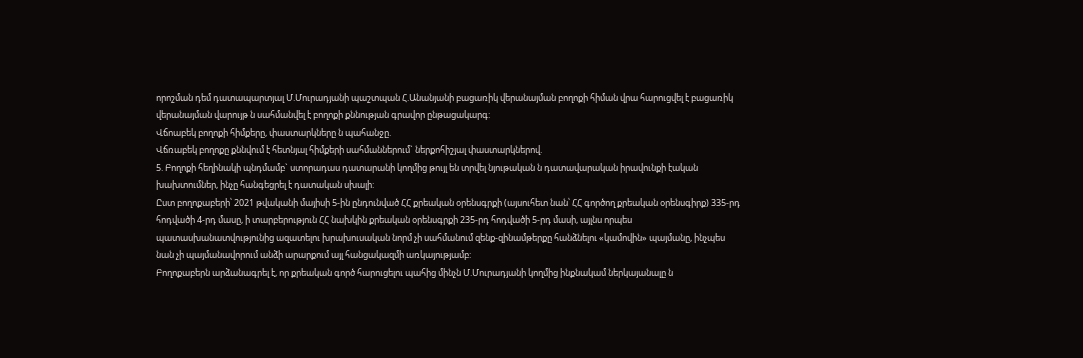որոշման դեմ դատապարտյալ Մ.Մուրադյանի պաշտպան Հ.Անանյանի բացառիկ վերանայման բողոքի հիման վրա հարուցվել է բացառիկ վերանայման վարույթ ն սահմանվել է բողոքի քննության գրավոր ընթացակարգ:
Վճոաբեկ բողոքի հիմքերը, փաստարկները ն պահանջը.
Վճռաբեկ բողոքը քննվում է հետնյալ հիմքերի սահմաններում` ներքոհիշյալ փաստարկներով.
5. Բողոքի հեղինակի պնդմամբ` ստորադաս դատարանի կողմից թույլ են տրվել նյութական ն դատավարական իրավունքի էական խախտումներ, ինչը հանգեցրել է դատական սխալի:
Ըստ բողոքաբերի՝ 2021 թվականի մայիսի 5-ին ընդունված ՀՀ քրեական օրենսգրքի (այսուհետ նան՝ ՀՀ գործող քրեական օրենսգիրք) 335-րդ հոդվածի 4-րդ մասը, ի տարբերություն ՀՀ նախկին քրեական օրենսգրքի 235-րդ հոդվածի 5-րդ մասի, այլնս որպես պատասխանատվությունից ազատելու խրախուսական նորմ չի սահմանում զենք-զինամթերքը հանձնելու «կամովին» պայմանը, ինչպես նան չի պայմանավորում անձի արարքում այլ հանցակազմի առկայությամբ:
Բողոքաբերն արձանագրել է, որ քրեական գործ հարուցելու պահից մինչն Մ.Մուրադյանի կողմից ինքնակամ ներկայանալը ն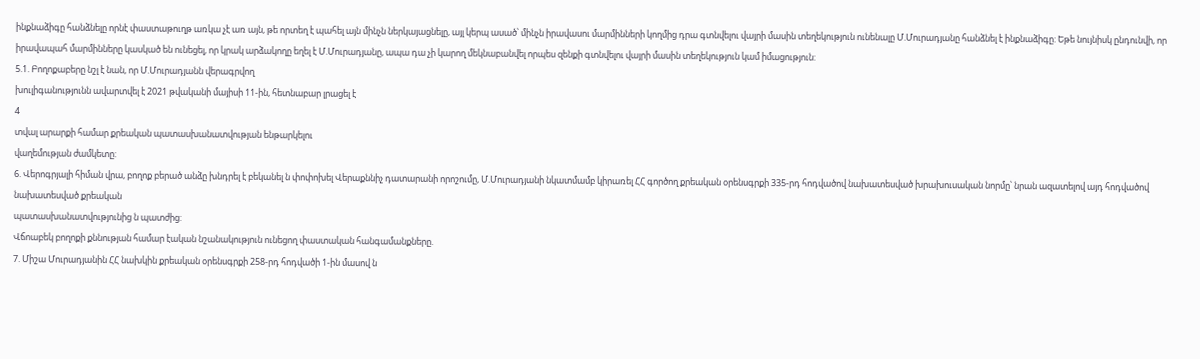ինքնաձիգը հանձնելը որնէ փաստաթուղթ առկա չէ առ այն, թե որտեղ է պահել այն մինչն ներկայացնելը, այլ կերպ ասած՝ մինչն իրավասու մարմինների կողմից դրա գտնվելու վայրի մասին տեղեկություն ունենալը Մ.Մուրադյանը հանձնել է ինքնաձիգը: Եթե նույնիսկ ընդունվի, որ իրավապահ մարմինները կասկած են ունեցել, որ կրակ արձակողը եղել է Մ.Մուրադյանը, ապա դա չի կարող մեկնաբանվել որպես զենքի գտնվելու վայրի մասին տեղեկություն կամ իմացություն:
5.1. Բողոքաբերը նշլ է նան, որ Մ.Մուրադյանն վերագրվող
խուլիգանությունն ավարտվել է 2021 թվականի մայիսի 11-ին, հետնաբար լրացել է
4
տվալ արարքի համար քրեական պատասխանատվության ենթարկելու
վաղեմության ժամկետը:
6. Վերոգրյալի հիման վրա, բողոք բերած անձը խնդրել է բեկանել ն փոփոխել Վերաքննիչ դատարանի որոշումը, Մ.Մուրադյանի նկատմամբ կիրառել ՀՀ գործող քրեական օրենսգրքի 335-րդ հոդվածով նախատեսված խրախուսական նորմը՝ նրան ազատելով այդ հոդվածով նախատեսված քրեական
պատասխանատվությունից ն պատժից:
Վճոաբեկ բողոքի քննության համար էական նշանակություն ունեցող փաստական հանգամանքները.
7. Միշա Մուրադյանին ՀՀ նախկին քրեական օրենսգրքի 258-րդ հոդվածի 1-ին մասով ն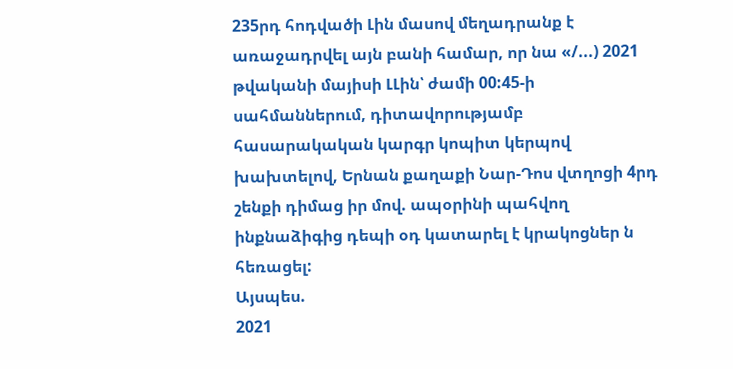235րդ հոդվածի Լին մասով մեղադրանք է առաջադրվել այն բանի համար, որ նա «/...) 2021 թվականի մայիսի ԼԼին՝ ժամի 00:45-ի սահմաններում, դիտավորությամբ հասարակական կարգր կոպիտ կերպով խախտելով, Երնան քաղաքի Նար-Դոս վտղոցի 4րդ շենքի դիմաց իր մով. ապօրինի պահվող ինքնաձիգից դեպի օդ կատարել է կրակոցներ ն հեռացել:
Այսպես.
2021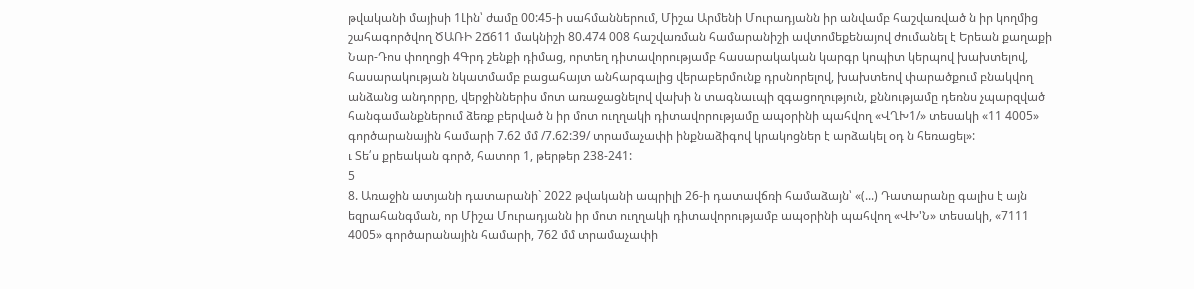թվականի մայիսի 1Լին՝ ժամը 00:45-ի սահմաններում, Միշա Արմենի Մուրադյանն իր անվամբ հաշվառված ն իր կողմից շահագործվող ԾԱՌԻ 2Ճ611 մակնիշի 80.474 008 հաշվառման համարանիշի ավտոմեքենայով ժումանել է Երեան քաղաքի Նար-Դոս փողոցի 4Գրդ շենքի դիմաց, որտեղ դիտավորությամբ հասարակական կարգր կոպիտ կերպով խախտելով, հասարակության նկատմամբ բացահայտ անհարգալից վերաբերմունք դրսնորելով, խախտեով փարածքում բնակվող անձանց անդորրը, վերջիններիս մոտ առաջացնելով վախի ն տագնաւպի զգացողություն, քննությամը դեռնս չպարզված հանգամանքներում ձեռք բերված ն իր մոտ ուղղակի դիտավորությամը ապօրինի պահվող «ՎՂԽ1/» տեսակի «11 4005» գործարանային համարի 7.62 մմ /7.62:39/ տրամաչափի ինքնաձիգով կրակոցներ է արձակել օդ ն հեռացել»:
ւ Տե՛ս քրեական գործ, հատոր 1, թերթեր 238-241:
5
8. Առաջին ատյանի դատարանի` 2022 թվականի ապրիլի 26-ի դատավճռի համաձայն՝ «(...) Դատարանը գալիս է այն եզրահանգման, որ Միշա Մուրադյանն իր մոտ ուղղակի դիտավորությամբ ապօրինի պահվող «ՎԽ'Ն» տեսակի, «7111 4005» գործարանային համարի, 762 մմ տրամաչափի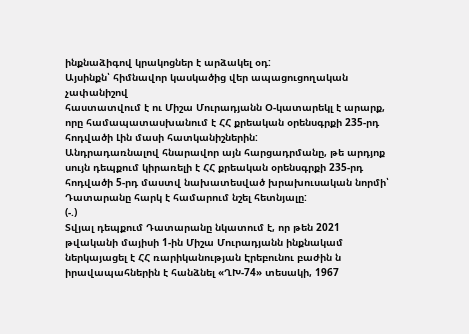ինքնաձիգով կրակոցներ է արձակել օդ:
Այսինքն՝ հիմնավոր կասկածից վեր ապացուցողական չափանիշով
հաստատվում է ու Միշա Մուրադյանն Օ-կատարեկլ է արարք, որը համապատասխանում է ՀՀ քրեական օրենսգրքի 235-րդ հոդվածի Լին մասի հատկանիշներին:
Անդրադառնալով հնարավոր այն հարցադրմանը, թե արդյոք սույն դեպքում կիրառելի է ՀՀ քրեական օրենսգրքի 235-րդ հոդվածի 5-րդ մաստվ նախատեսված խրախուսական նորմի՝ Դատարանը հարկ է համարում նշել հետնյալը:
(-.)
Տվյալ դեպքում Դատարանը նկատում է, որ թեն 2021 թվականի մայիսի 1-ին Միշա Մուրադյանն ինքնակամ ներկայացել է ՀՀ ռարիկանության Էրեբունու բաժին ն իրավապահներին է հանձնել «ՂԽ-74» տեսակի, 1967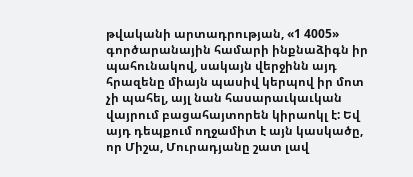թվականի արտադրության, «1 4005» գործարանային համարի ինքնաձիգն իր պահունակով, սակայն վերջինն այդ հրազենը միայն պասիվ կերպով իր մոտ չի պահել, այլ նան հասարաւկաւկան վայրում բացահայտորեն կիրաոկլ է: Եվ այդ դեպքում ողջամիտ է այն կասկածը, որ Միշա, Մուրադյանը շատ լավ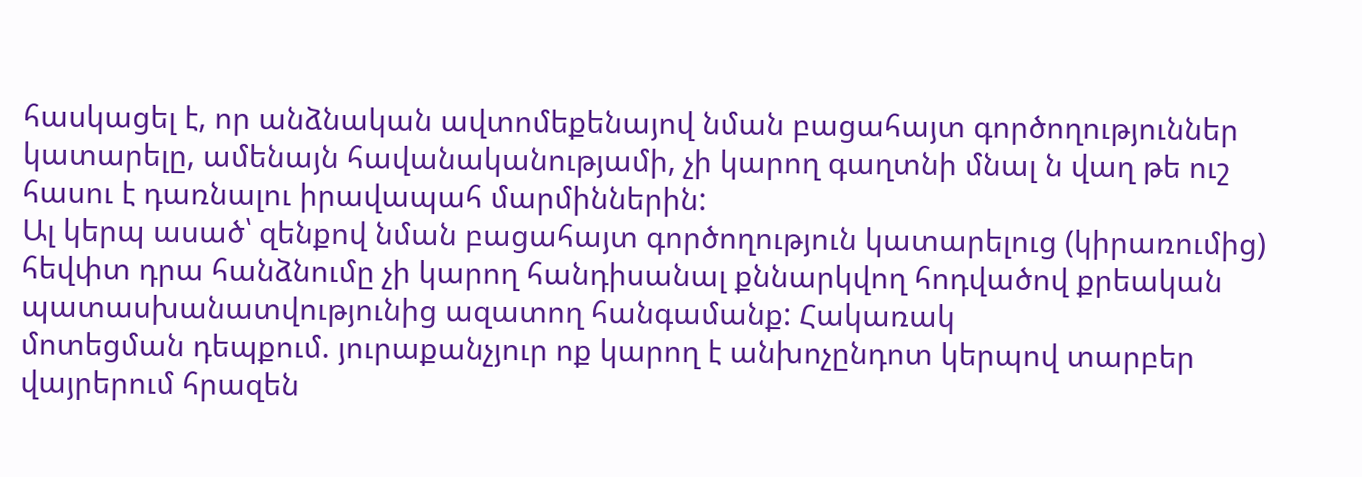հասկացել է, որ անձնական ավտոմեքենայով նման բացահայտ գործողություններ կատարելը, ամենայն հավանականությամի, չի կարող գաղտնի մնալ ն վաղ թե ուշ հասու է դառնալու իրավապահ մարմիններին:
Ալ կերպ ասած՝ զենքով նման բացահայտ գործողություն կատարելուց (կիրառումից) հեվփտ դրա հանձնումը չի կարող հանդիսանալ քննարկվող հոդվածով քրեական պատասխանատվությունից ազատող հանգամանք: Հակառակ
մոտեցման դեպքում. յուրաքանչյուր ոք կարող է անխոչընդոտ կերպով տարբեր վայրերում հրազեն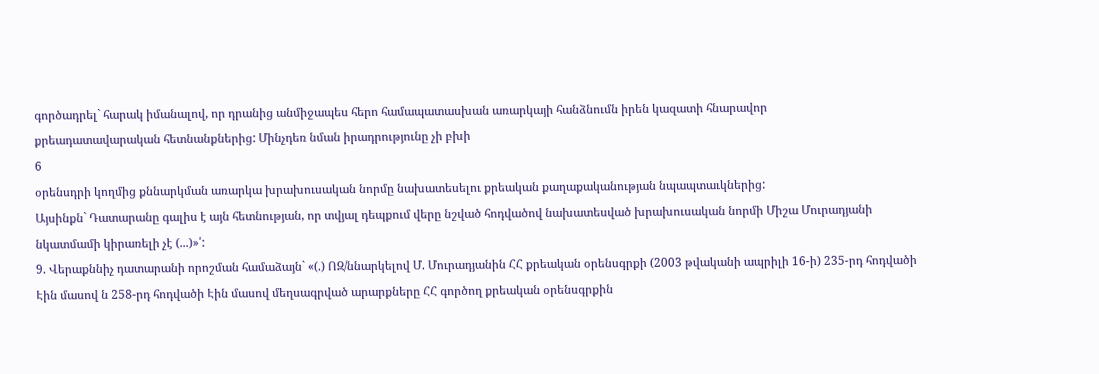գործադրել` հարակ իմանալով, որ դրանից անմիջապես հերո համապատասխան առարկայի հանձնումն իրեն կազատի հնարավոր
քրեադատավարական հետնանքներից: Մինչդեռ նման իրադրությունը չի բխի
6
օրենսդրի կողմից քննարկման առարկա խրախուսական նորմը նախատեսելու քրեական քաղաքականության նպապտաւկներից:
Այսինքն` Դատարանը գալիս է այն հետնության, որ տվյալ դեպքում վերը նշված հոդվածով նախատեսված խրախուսական նորմի Միշա Մուրադյանի նկատմամի կիրառելի չէ (...)»՛:
9. Վերաքննիչ դատարանի որոշման համաձայն` «(.) ՈԶ/ննարկելով Մ. Մուրադյանին ՀՀ քրեական օրենսգրքի (2003 թվականի ապրիլի 16-ի) 235-րդ հոդվածի Էին մասով ն 258-րդ հոդվածի Էին մասով մեղսագրված արարքները ՀՀ գործող քրեական օրենսգրքին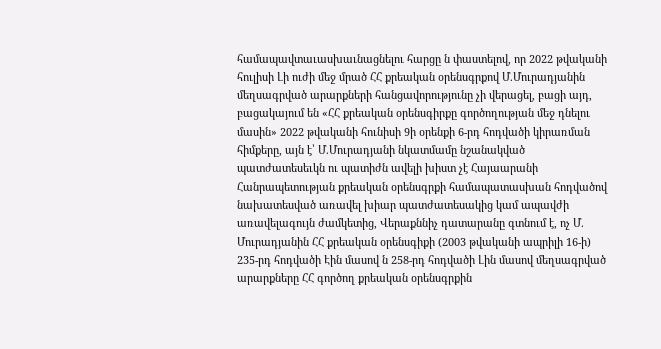համապավտաւասխաւնացնելու հարցը ն փաստելով, որ 2022 թվականի հուլիսի Լի ուժի մեջ մրած ՀՀ քրեական օրենսգրքով Մ.Մուրադյանին մեղսագրված արարքների հանցավորությունը չի վերացել, բացի այդ, բացակայում են «ՀՀ քրեական օրենսգիրքը գործողության մեջ դնելու մասին» 2022 թվականի հունիսի 9ի օրենքի 6-րդ հոդվածի կիրառման հիմքերը, այն է՝ Մ.Մուրադյանի նկատմամը նշանակված պատժատեսեւկն ու պատիժն ավելի խիստ չէ Հայաարանի Հանրապետության քրեական օրենսգրքի համապատասխան հոդվածով նախատեսված առավել խիար պատժատեսակից կամ ապավժի առավելագույն ժամկետից, Վերաքննիչ դատարանը գտնում է, ոչ Մ. Մուրադյանին ՀՀ քրեական օրենսգիքի (2003 թվականի ապրիլի 16-ի) 235-րդ հոդվածի Էին մասով ն 258-րդ հոդվածի Լին մասով մեղսագրված արարքները ՀՀ գործող քրեական օրենսգրքին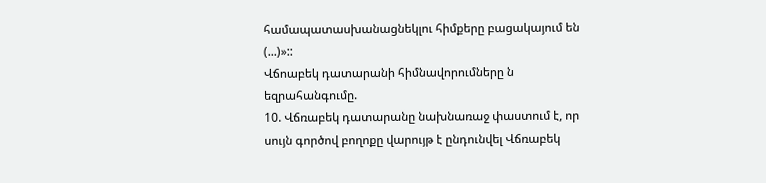համապատասխանացնեկլու հիմքերը բացակայում են (...)»::
Վճոաբեկ դատարանի հիմնավորումները ն եզրահանգումը.
10. Վճռաբեկ դատարանը նախնառաջ փաստում է, որ սույն գործով բողոքը վարույթ է ընդունվել Վճռաբեկ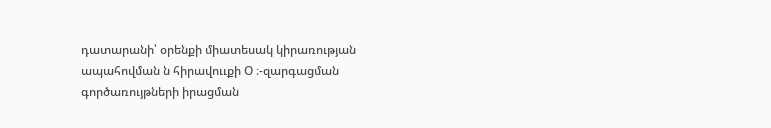դատարանի՝ օրենքի միատեսակ կիրառության ապահովման ն հիրավոււքի Օ ։-զարգացման գործառույթների իրացման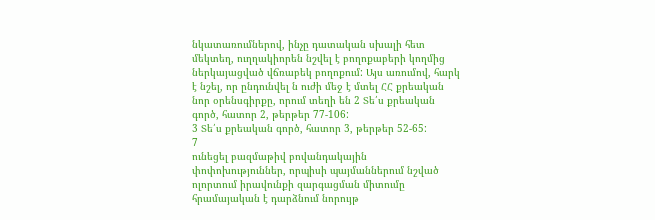նկատառումներով, ինչը դատական սխալի հետ մեկտեղ, ուղղակիորեն նշվել է բողոքաբերի կողմից ներկայացված վճռաբեկ բողոքում: Այս առումով, հարկ է նշել, որ ընդունվել ն ուժի մեջ է մտել ՀՀ քրեական նոր օրենսգիրքը, որում տեղի են 2 Տե՛ս քրեական գործ, հատոր 2, թերթեր 77-106:
3 Տե՛ս քրեական գործ, հատոր 3, թերթեր 52-65:
7
ունեցել բազմաթիվ բովանդակային փոփոխություններ, որպիսի պայմաններում նշված ոլորտում իրավունքի զարգացման միտումը հրամայական է դարձնում նորույթ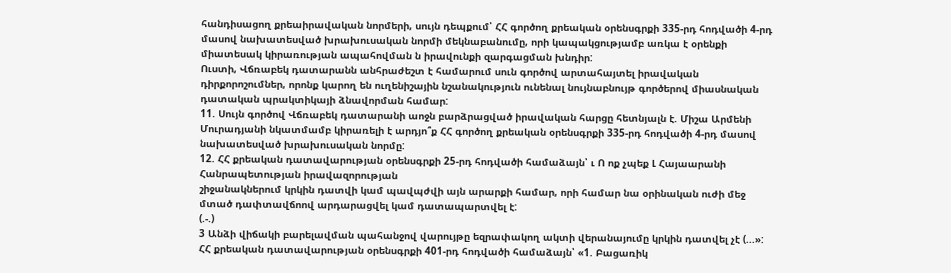հանդիսացող քրեաիրավական նորմերի, սույն դեպքում՝ ՀՀ գործող քրեական օրենսգրքի 335-րդ հոդվածի 4-րդ մասով նախատեսված խրախուսական նորմի մեկնաբանումը, որի կապակցությամբ առկա է օրենքի միատեսակ կիրառության ապահովման ն իրավունքի զարգացման խնդիր:
Ուստի, Վճռաբեկ դատարանն անհրաժեշտ է համարում սուն գործով արտահայտել իրավական դիրքորոշումներ, որոնք կարող են ուղենիշային նշանակություն ունենալ նույնաբնույթ գործերով միասնական դատական պրակտիկայի ձնավորման համար:
11. Սույն գործով Վճռաբեկ դատարանի աոջն բարձրացված իրավական հարցը հետնյալն է. Միշա Արմենի Մուրադյանի նկատմամբ կիրառելի է արդյո՞ք ՀՀ գործող քրեական օրենսգրքի 335-րդ հոդվածի 4-րդ մասով նախատեսված խրախուսական նորմը:
12. ՀՀ քրեական դատավարության օրենսգրքի 25-րդ հոդվածի համաձայն՝ ւ Ո ոք չպեք Լ Հայաարանի Հանրապետության իրավազորության
շիջանակներում կրկին դատվի կամ պավպժվի այն արարքի համար, որի համար նա օրինական ուժի մեջ մտած դափտավճոով արդարացվել կամ դատապարտվել է:
(.-.)
3 Անձի վիճակի բարելավման պահանջով վարույթը եզրափակող ակտի վերանայումը կրկին դատվել չէ (...»:
ՀՀ քրեական դատավարության օրենսգրքի 401-րդ հոդվածի համաձայն՝ «1. Բացառիկ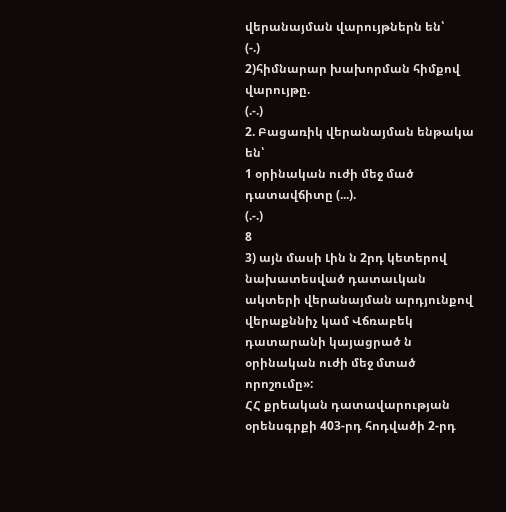վերանայման վարույթներն են՝
(-.)
2)հիմնարար խախորման հիմքով վարույթը.
(.-.)
2. Բացառիկ վերանայման ենթակա են՝
1 օրինական ուժի մեջ մած դատավճիտը (...).
(.-.)
8
3) այն մասի Լին ն 2րդ կետերով նախատեսված դատաւկան ակտերի վերանայման արդյունքով վերաքննիչ կամ Վճռաբեկ դատարանի կայացրած ն օրինական ուժի մեջ մտած որոշումը»:
ՀՀ քրեական դատավարության օրենսգրքի 403-րդ հոդվածի 2-րդ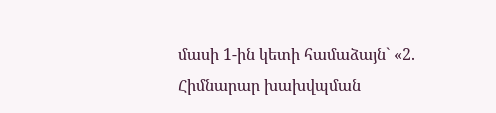մասի 1-ին կետի համաձայն` «2. Հիմնարար խախվպման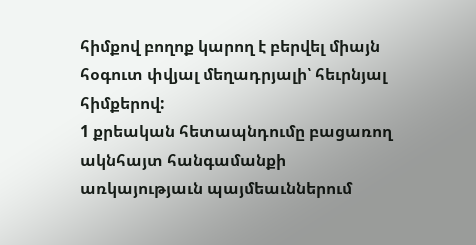հիմքով բողոք կարող է բերվել միայն հօգուտ փվյալ մեղադրյալի՝ հեւրնյալ հիմքերով:
1 քրեական հետապնդումը բացառող ակնհայտ հանգամանքի առկայությաւն պայմեաւններում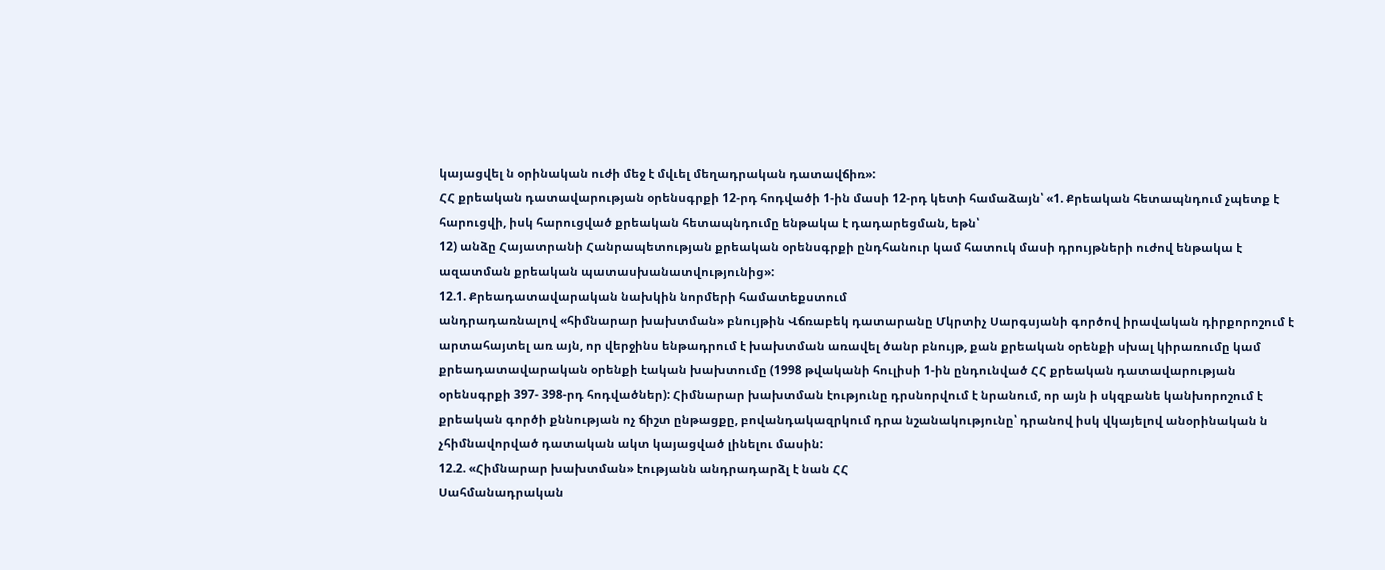կայացվել ն օրինական ուժի մեջ է մվւել մեղադրական դատավճիռ»:
ՀՀ քրեական դատավարության օրենսգրքի 12-րդ հոդվածի 1-ին մասի 12-րդ կետի համաձայն՝ «1. Քրեական հետապնդում չպետք է հարուցվի, իսկ հարուցված քրեական հետապնդումը ենթակա է դադարեցման, եթն՝
12) անձը Հայատրանի Հանրապետության քրեական օրենսգրքի ընդհանուր կամ հատուկ մասի դրույթների ուժով ենթակա է ազատման քրեական պատասխանատվությունից»:
12.1. Քրեադատավարական նախկին նորմերի համատեքստում
անդրադառնալով «հիմնարար խախտման» բնույթին Վճռաբեկ դատարանը Մկրտիչ Սարգսյանի գործով իրավական դիրքորոշում է արտահայտել առ այն, որ վերջինս ենթադրում է խախտման առավել ծանր բնույթ, քան քրեական օրենքի սխալ կիրառումը կամ քրեադատավարական օրենքի էական խախտումը (1998 թվականի հուլիսի 1-ին ընդունված ՀՀ քրեական դատավարության օրենսգրքի 397- 398-րդ հոդվածներ): Հիմնարար խախտման էությունը դրսնորվում է նրանում, որ այն ի սկզբանե կանխորոշում է քրեական գործի քննության ոչ ճիշտ ընթացքը, բովանդակազրկում դրա նշանակությունը՝ դրանով իսկ վկայելով անօրինական ն չհիմնավորված դատական ակտ կայացված լինելու մասին:
12.2. «Հիմնարար խախտման» էությանն անդրադարձլ է նան ՀՀ
Սահմանադրական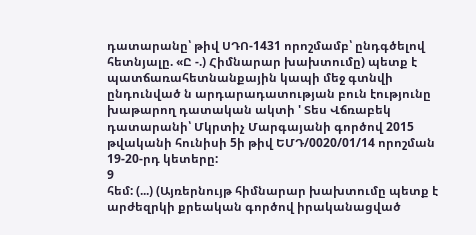դատարանը՝ թիվ ՍԴՈ-1431 որոշմամբ՝ ընդգծելով հետնյալը. «Ը -.) Հիմնարար խախտումը) պետք է պատճառահետնանքային կապի մեջ գտնվի ընդունված ն արդարադատության բուն էությունը խաթարող դատական ակտի ' Տես Վճռաբեկ դատարանի՝ Մկրտիչ Մարգայանի գործով 2015 թվականի հունիսի 5ի թիվ ԵՄԴ/0020/01/14 որոշման 19-20-րդ կետերը:
9
հեմ: (...) (Այռերնույթ հիմնարար խախտումը պետք է արժեզրկի քրեական գործով իրականացված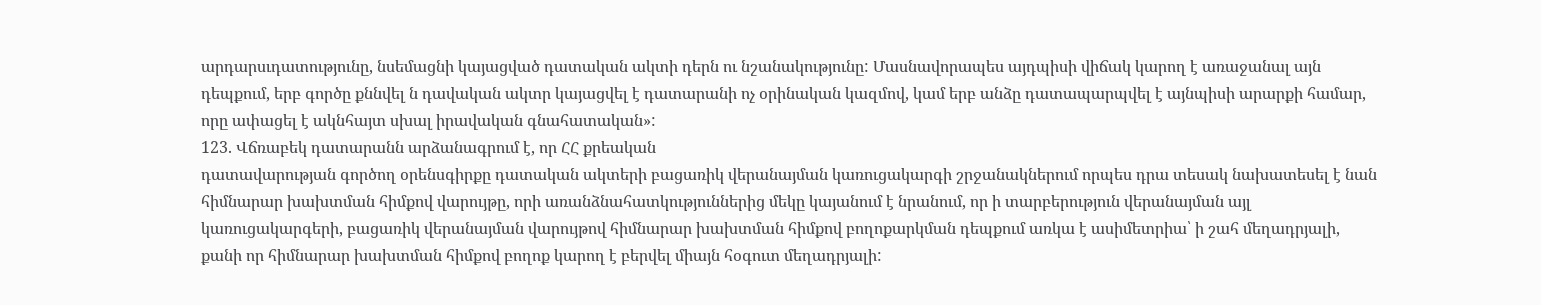արդարսւդատությունը, նսեմացնի կայացված դատական ակտի դերն ու նշանակությունը: Մասնավորապես այդպիսի վիճակ կարող է առաջանալ այն դեպքում, երբ գործը քննվել ն դավական ակտր կայացվել է դատարանի ոչ օրինական կազմով, կամ երբ անձը դատապարպվել է այնպիսի արարքի համար, որը ափացել է ակնհայտ սխալ իրավական գնահատական»:
123. Վճռաբեկ դատարանն արձանագրում է, որ ՀՀ քրեական
դատավարության գործող օրենսգիրքը դատական ակտերի բացառիկ վերանայման կառուցակարգի շրջանակներում որպես դրա տեսակ նախատեսել է նան հիմնարար խախտման հիմքով վարույթը, որի առանձնահատկություններից մեկը կայանում է նրանում, որ ի տարբերություն վերանայման այլ կառուցակարգերի, բացառիկ վերանայման վարույթով հիմնարար խախտման հիմքով բողոքարկման դեպքում առկա է ասիմետրիա՝ ի շահ մեղադրյալի, քանի որ հիմնարար խախտման հիմքով բողոք կարող է բերվել միայն հօգուտ մեղադրյալի: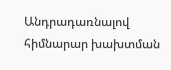Անդրադառնալով հիմնարար խախտման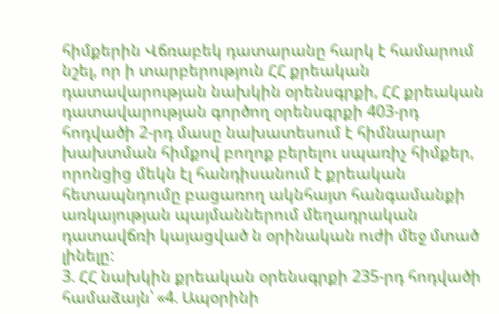հիմքերին Վճռաբեկ դատարանը հարկ է համարում նշել, որ ի տարբերություն ՀՀ քրեական դատավարության նախկին օրենսգրքի, ՀՀ քրեական դատավարության գործող օրենսգրքի 403-րդ հոդվածի 2-րդ մասը նախատեսում է հիմնարար խախտման հիմքով բողոք բերելու սպառիչ հիմքեր, որոնցից մեկն էլ հանդիսանում է քրեական հետապնդումը բացառող ակնհայտ հանգամանքի առկայության պայմաններում մեղադրական դատավճռի կայացված ն օրինական ուժի մեջ մտած լինելը:
3. ՀՀ նախկին քրեական օրենսգրքի 235-րդ հոդվածի համաձայն՝ «4. Ապօրինի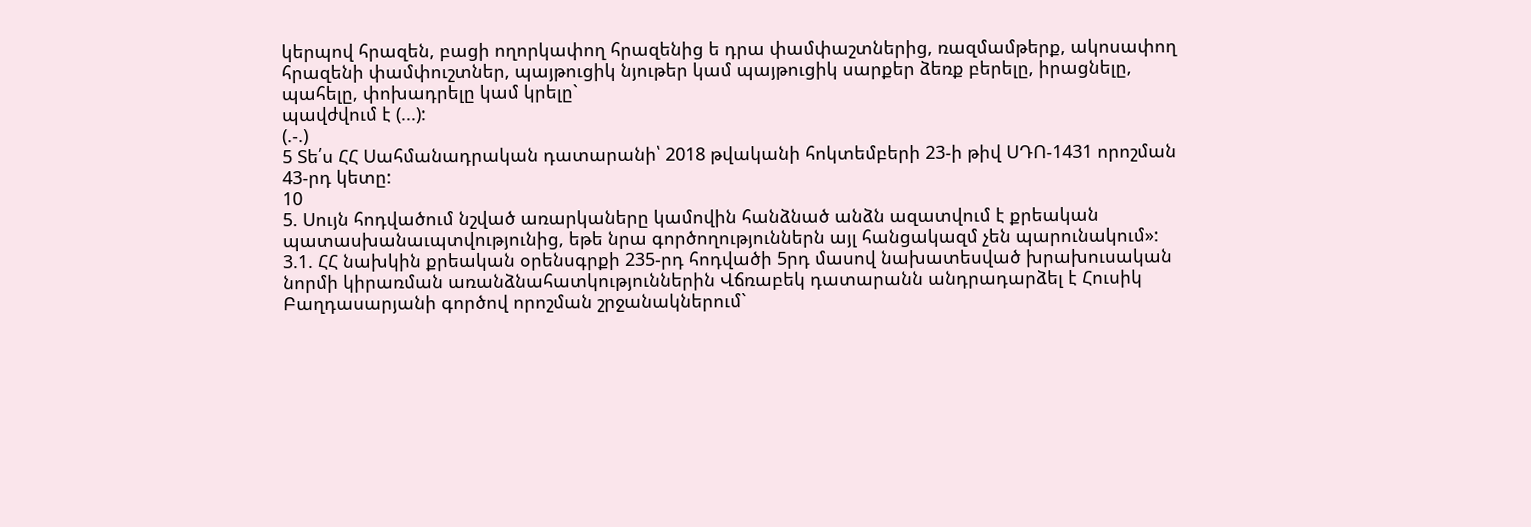կերպով հրազեն, բացի ողորկափող հրազենից ե դրա փամփաշտներից, ռազմամթերք, ակոսափող հրազենի փամփուշտներ, պայթուցիկ նյութեր կամ պայթուցիկ սարքեր ձեռք բերելը, իրացնելը, պահելը, փոխադրելը կամ կրելը`
պավժվում է (...):
(.-.)
5 Տե՛ս ՀՀ Սահմանադրական դատարանի՝ 2018 թվականի հոկտեմբերի 23-ի թիվ ՍԴՈ-1431 որոշման 43-րդ կետը:
10
5. Սույն հոդվածում նշված առարկաները կամովին հանձնած անձն ազատվում է քրեական պատասխանաւպտվությունից, եթե նրա գործողություններն այլ հանցակազմ չեն պարունակում»:
3.1. ՀՀ նախկին քրեական օրենսգրքի 235-րդ հոդվածի 5րդ մասով նախատեսված խրախուսական նորմի կիրառման առանձնահատկություններին Վճռաբեկ դատարանն անդրադարձել է Հուսիկ Բաղդասարյանի գործով որոշման շրջանակներում`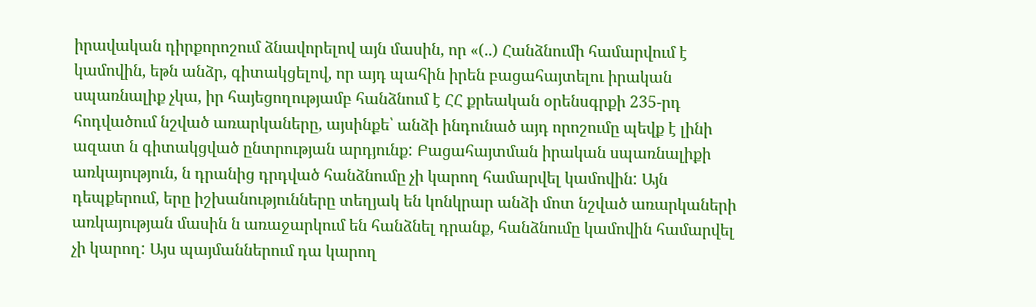իրավական դիրքորոշում ձնավորելով այն մասին, որ «(..) Հանձնումի համարվում է կամովին, եթն անձր, գիտակցելով, որ այդ պահին իրեն բացահայտելու իրական սպառնալիք չկա, իր հայեցողությամբ հանձնում է ՀՀ քրեական օրենսգրքի 235-րդ հոդվածում նշված առարկաները, այսինքե՝ անձի ինդունած այդ որոշումը պեվք է լինի ազատ ն գիտակցված ընտրության արդյունք: Բացահայտման իրական սպառնալիքի առկայություն, ն դրանից դրդված հանձնումը չի կարող համարվել կամովին: Այն դեպքերում, երը իշխանությունները տեղյակ են կոնկրար անձի մոտ նշված առարկաների առկայության մասին ն առաջարկում են հանձնել դրանք, հանձնումը կամովին համարվել չի կարող: Այս պայմաններում դա կարող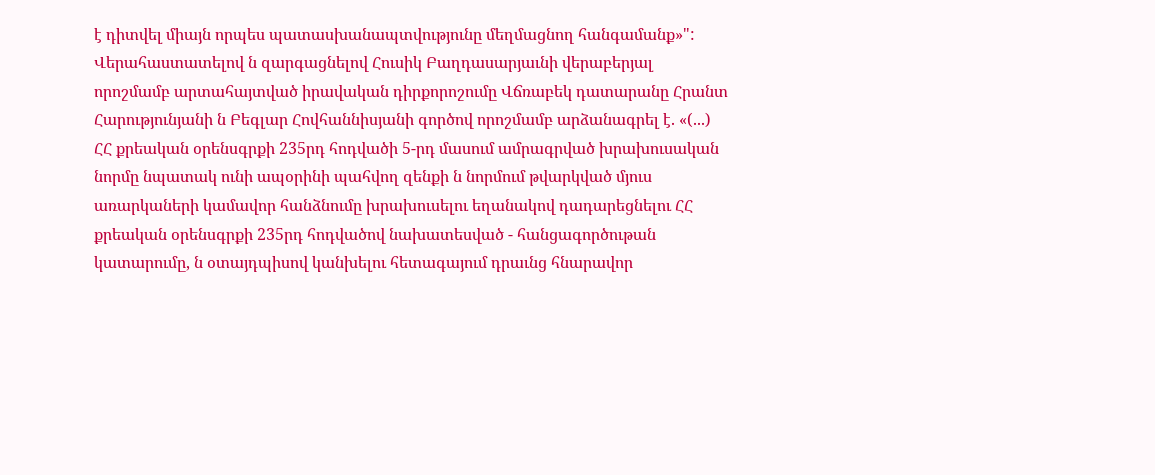է դիտվել միայն որպես պատասխանապտվությունը մեղմացնող հանգամանք»":
Վերահաստատելով ն զարգացնելով Հուսիկ Բաղդասարյաւնի վերաբերյալ որոշմամբ արտահայտված իրավական դիրքորոշումը Վճռաբեկ դատարանը Հրանտ Հարությունյանի ն Բեգլար Հովհաննիսյանի գործով որոշմամբ արձանագրել է. «(...) ՀՀ քրեական օրենսգրքի 235րդ հոդվածի 5-րդ մասում ամրագրված խրախուսական նորմը նպատակ ունի ապօրինի պահվող զենքի ն նորմում թվարկված մյուս առարկաների կամավոր հանձնումը խրախուսելու եղանակով դադարեցնելու ՀՀ քրեական օրենսգրքի 235րդ հոդվածով նախատեսված - հանցագործութան կատարումը, ն օտայդպիսով կանխելու հետագայում դրաւնց հնարավոր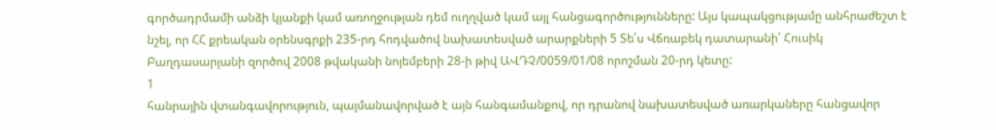գործադրմամի անձի կյանքի կամ առողջության դեմ ուղղված կամ այլ հանցագործությունները: Այս կապակցությամը անհրաժեշտ է նշել, որ ՀՀ քրեական օրենսգրքի 235-րդ հոդվածով նախատեսված արարքների 5 Տե՛ս Վճռաբեկ դատարանի՝ Հուսիկ Բաղդասարյանի զործով 2008 թվականի նոյեմբերի 28-ի թիվ ԱՎԴՉ/0059/01/08 որոշման 20-րդ կետը:
1
հանրային վտանգավորություն, պայմանավորված է այն հանգամանքով, որ դրանով նախատեսված առարկաները հանցավոր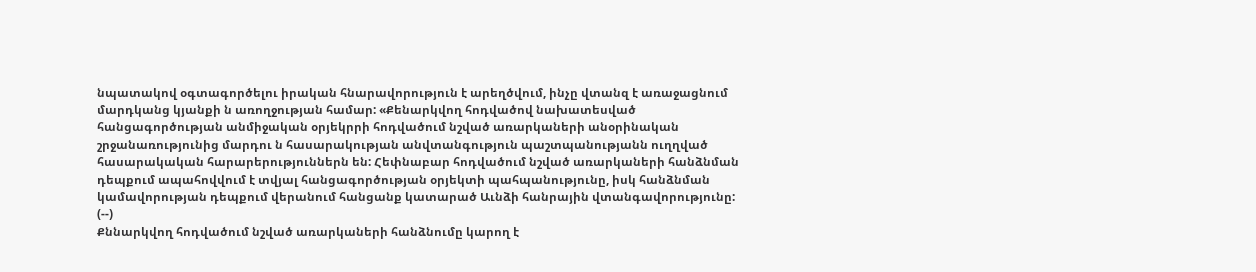նպատակով օգտագործելու իրական հնարավորություն է արեղծվում, ինչը վտանզ է առաջացնում մարդկանց կյանքի ն առողջության համար: «Քենարկվող հոդվածով նախատեսված հանցագործության անմիջական օրյեկրրի հոդվածում նշված առարկաների անօրինական շրջանառությունից մարդու ն հասարակության անվտանգություն պաշտպանությանն ուղղված հասարակական հարարերություններն են: Հեփնաբար հոդվածում նշված առարկաների հանձնման դեպքում ապահովվում է տվյալ հանցագործության օրյեկտի պահպանությունը, իսկ հանձնման կամավորության դեպքում վերանում հանցանք կատարած Աւնձի հանրային վտանգավորությունը:
(--)
Քննարկվող հոդվածում նշված առարկաների հանձնումը կարող է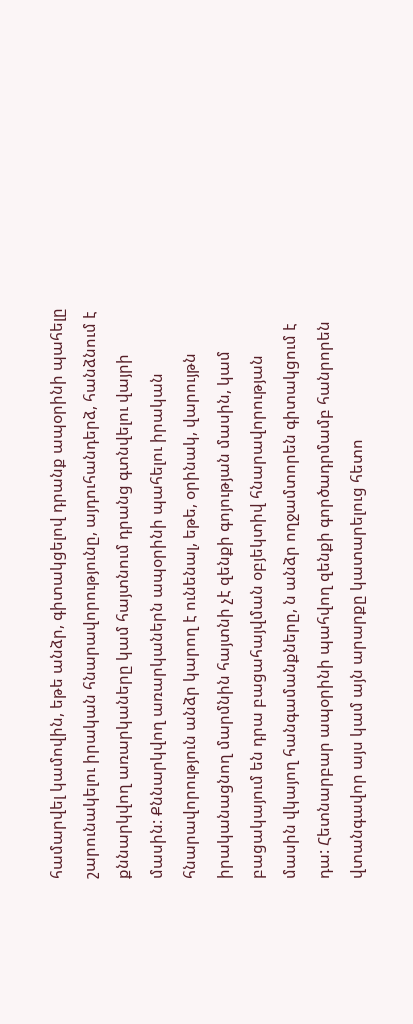համարվել կամովին, եթե անձր, գիտակցելով դրանք ապօրինի պահելը շարունակելու իրական հնարավորությունը, այդուհանդերձ, հանձնում է քննարկվող առարկաները կամ հայտնում դրանց գտնվելու վայրի մասին: Քննարկվող առարկաներն ապօրինի պահելու իրական հնարավորություն անձր կարող է ունենալ, եթե, օրինակ, վարույթն իրականացնող մարմնին հայտնի չէ զենքի գոյության մասին, կամ բացակայում են դրա բացահայվման օբյեկտիվ հնարավորության մասին վկայող հանգամանքները, ն անձր ողջամտորեն գիտակցում է դա: Հետնարբար ապօրինի պահվող զենքի գործադրմամբ հանրորեն վտանգավոր այս կամ այն արարքը կատարելուց հետո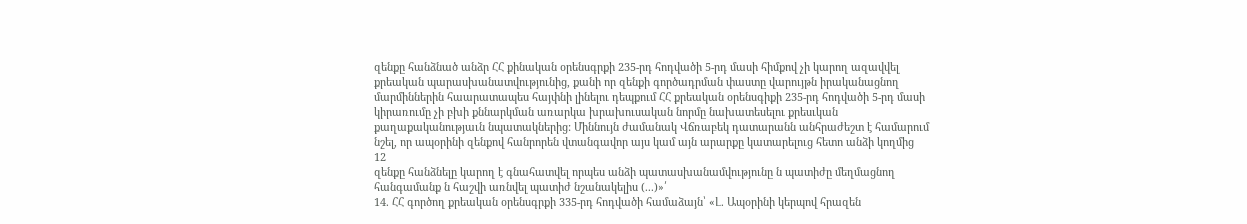զենքը հանձնած անձր ՀՀ քինական օրենսգրքի 235-րդ հոդվածի 5-րդ մասի հիմքով չի կարող ազավվել քրեական պարասխանատվությունից, քանի որ զենքի գործադրման փաստը վարույթն իրականացնող մարմիններին հաարատապես հայփնի լինելու դեպքում ՀՀ քրեական օրենսգիքի 235-րդ հոդվածի 5-րդ մասի կիրառումը չի բխի քննարկման առարկա խրախուսական նորմը նախատեսելու քրեսւկան քաղաքականությաւն նպատակներից: Միննույն ժամանակ Վճռաբեկ դատարանն անհրաժեշտ է համարում նշել, որ ապօրինի զենքով հանրորեն վտանգավոր այս կամ այն արարքը կատարելուց հետո անձի կողմից
12
զենքը հանձնելը կարող է գնահատվել որպես անձի պատասխանամվությունը ն պատիժը մեղմացնող հանգամանք ն հաշվի առնվել պատիժ նշանակելիս (...)»՛
14. ՀՀ գործող քրեական օրենսգրքի 335-րդ հոդվածի համաձայն՝ «Լ. Ապօրինի կերպով հրազեն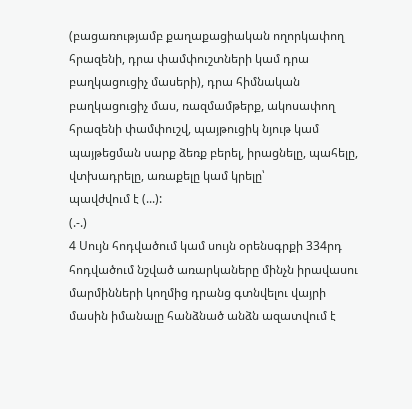(բացառությամբ քաղաքացիական ողորկափող հրազենի, դրա փամփուշտների կամ դրա բաղկացուցիչ մասերի), դրա հիմնական բաղկացուցիչ մաս, ռազմամթերք, ակոսափող հրազենի փամփուշվ, պայթուցիկ նյութ կամ պայթեցման սարք ձեռք բերել, իրացնելը, պահելը, վտխադրելը, առաքելը կամ կրելը՝
պավժվում է (...):
(.-.)
4 Սույն հոդվածում կամ սույն օրենսգրքի 334րդ հոդվածում նշված առարկաները մինչն իրավասու մարմինների կողմից դրանց գտնվելու վայրի մասին իմանալը հանձնած անձն ազատվում է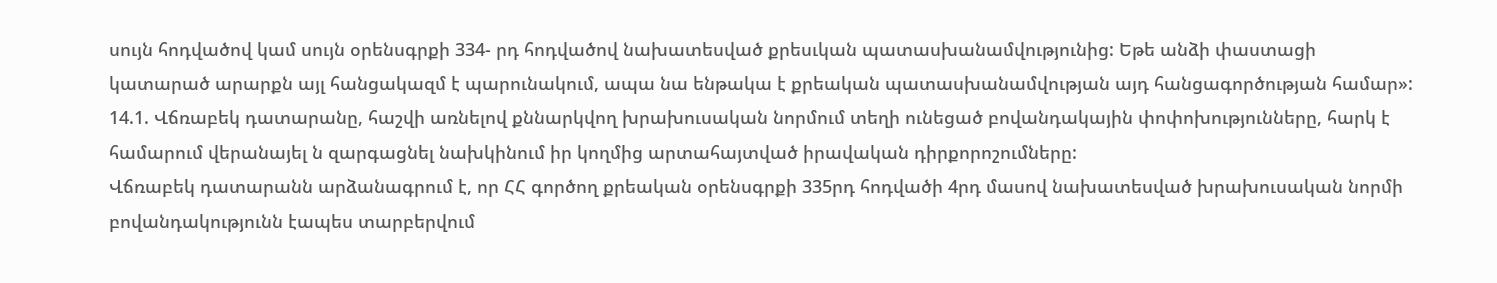սույն հոդվածով կամ սույն օրենսգրքի 334- րդ հոդվածով նախատեսված քրեսւկան պատասխանամվությունից: Եթե անձի փաստացի կատարած արարքն այլ հանցակազմ է պարունակում, ապա նա ենթակա է քրեական պատասխանամվության այդ հանցագործության համար»:
14.1. Վճռաբեկ դատարանը, հաշվի առնելով քննարկվող խրախուսական նորմում տեղի ունեցած բովանդակային փոփոխությունները, հարկ է համարում վերանայել ն զարգացնել նախկինում իր կողմից արտահայտված իրավական դիրքորոշումները:
Վճռաբեկ դատարանն արձանագրում է, որ ՀՀ գործող քրեական օրենսգրքի 335րդ հոդվածի 4րդ մասով նախատեսված խրախուսական նորմի
բովանդակությունն էապես տարբերվում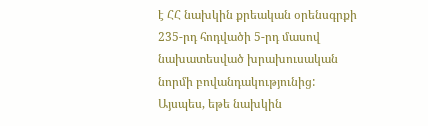է ՀՀ նախկին քրեական օրենսգրքի 235-րդ հոդվածի 5-րդ մասով նախատեսված խրախուսական նորմի բովանդակությունից: Այսպես, եթե նախկին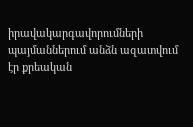իրավակարգավորումների պայմաններում անձն ազատվում էր քրեական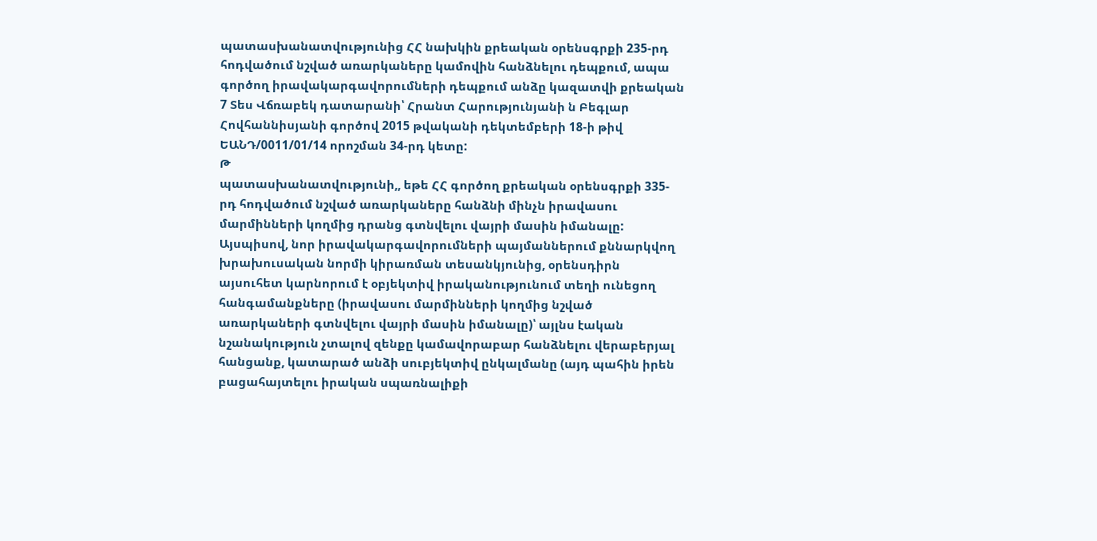պատասխանատվությունից ՀՀ նախկին քրեական օրենսգրքի 235-րդ հոդվածում նշված առարկաները կամովին հանձնելու դեպքում, ապա գործող իրավակարգավորումների դեպքում անձը կազատվի քրեական
7 Տես Վճռաբեկ դատարանի՝ Հրանտ Հարությունյանի ն Բեգլար Հովհաննիսյանի գործով 2015 թվականի դեկտեմբերի 18-ի թիվ ԵԱՆԴ/0011/01/14 որոշման 34-րդ կետը:
Թ
պատասխանատվությունի,, եթե ՀՀ գործող քրեական օրենսգրքի 335-րդ հոդվածում նշված առարկաները հանձնի մինչն իրավասու մարմինների կողմից դրանց գտնվելու վայրի մասին իմանալը:
Այսպիսով, նոր իրավակարգավորումների պայմաններում քննարկվող խրախուսական նորմի կիրառման տեսանկյունից, օրենսդիրն այսուհետ կարնորում է օբյեկտիվ իրականությունում տեղի ունեցող հանգամանքները (իրավասու մարմինների կողմից նշված առարկաների գտնվելու վայրի մասին իմանալը)՝ այլնս էական նշանակություն չտալով զենքը կամավորաբար հանձնելու վերաբերյալ հանցանք, կատարած անձի սուբյեկտիվ ընկալմանը (այդ պահին իրեն բացահայտելու իրական սպառնալիքի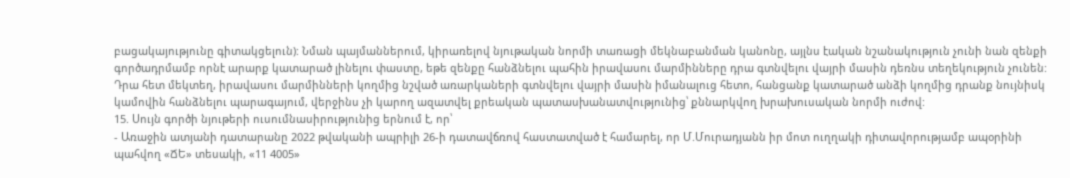բացակայությունը գիտակցելուն): Նման պայմաններում, կիրառելով նյութական նորմի տառացի մեկնաբանման կանոնը, այլնս էական նշանակություն չունի նան զենքի գործադրմամբ որնէ արարք կատարած լինելու փաստը, եթե զենքը հանձնելու պահին իրավասու մարմինները դրա գտնվելու վայրի մասին դեռնս տեղեկություն չունեն:
Դրա հետ մեկտեղ, իրավասու մարմինների կողմից նշված առարկաների գտնվելու վայրի մասին իմանալուց հետո, հանցանք կատարած անձի կողմից դրանք նույնիսկ կամովին հանձնելու պարագայում, վերջինս չի կարող ազատվել քրեական պատասխանատվությունից՝ քննարկվող խրախուսական նորմի ուժով:
15. Սույն գործի նյութերի ուսումնասիրությունից երնում է, որ՝
- Առաջին ատյանի դատարանը 2022 թվականի ապրիլի 26-ի դատավճռով հաստատված է համարել, որ Մ.Մուրադյանն իր մոտ ուղղակի դիտավորությամբ ապօրինի պահվող «ՃԵ» տեսակի, «11 4005»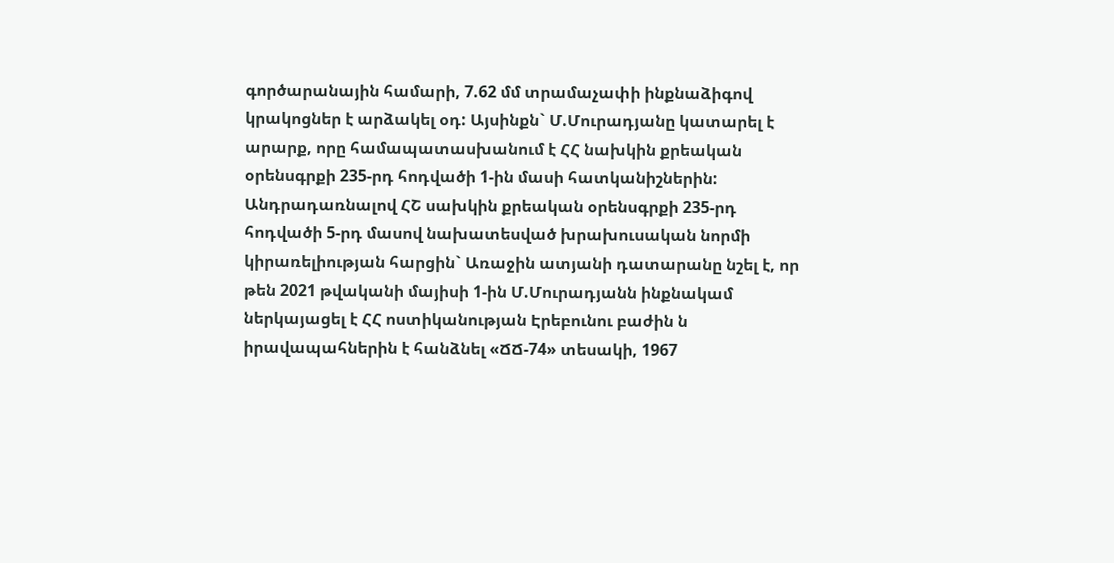գործարանային համարի, 7.62 մմ տրամաչափի ինքնաձիգով կրակոցներ է արձակել օդ: Այսինքն` Մ.Մուրադյանը կատարել է արարք, որը համապատասխանում է ՀՀ նախկին քրեական օրենսգրքի 235-րդ հոդվածի 1-ին մասի հատկանիշներին:
Անդրադառնալով ՀՇ սախկին քրեական օրենսգրքի 235-րդ հոդվածի 5-րդ մասով նախատեսված խրախուսական նորմի կիրառելիության հարցին` Առաջին ատյանի դատարանը նշել է, որ թեն 2021 թվականի մայիսի 1-ին Մ.Մուրադյանն ինքնակամ ներկայացել է ՀՀ ոստիկանության Էրեբունու բաժին ն իրավապահներին է հանձնել «ՃՃ-74» տեսակի, 1967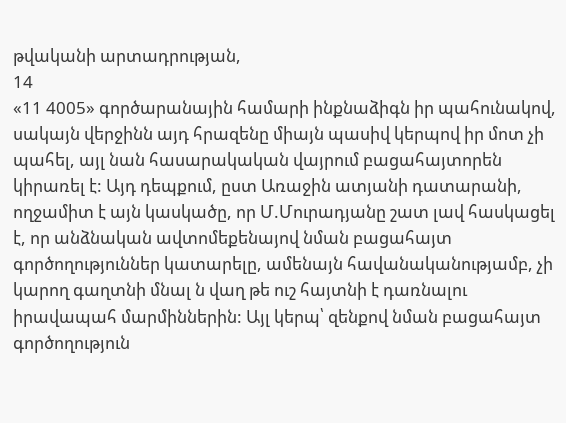թվականի արտադրության,
14
«11 4005» գործարանային համարի ինքնաձիգն իր պահունակով, սակայն վերջինն այդ հրազենը միայն պասիվ կերպով իր մոտ չի պահել, այլ նան հասարակական վայրում բացահայտորեն կիրառել է: Այդ դեպքում, ըստ Առաջին ատյանի դատարանի, ողջամիտ է այն կասկածը, որ Մ.Մուրադյանը շատ լավ հասկացել է, որ անձնական ավտոմեքենայով նման բացահայտ գործողություններ կատարելը, ամենայն հավանականությամբ, չի կարող գաղտնի մնալ ն վաղ թե ուշ հայտնի է դառնալու իրավապահ մարմիններին: Այլ կերպ՝ զենքով նման բացահայտ գործողություն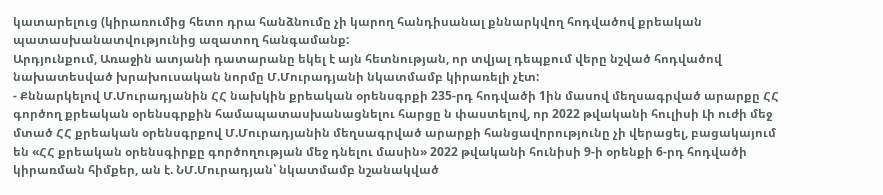կատարելուց (կիրառումից հետո դրա հանձնումը չի կարող հանդիսանալ քննարկվող հոդվածով քրեական պատասխանատվությունից ազատող հանգամանք:
Արդյունքում, Առաջին ատյանի դատարանը եկել է այն հետնության, որ տվյալ դեպքում վերը նշված հոդվածով նախատեսված խրախուսական նորմը Մ.Մուրադյանի նկատմամբ կիրառելի չէտ:
- Քննարկելով Մ.Մուրադյանին ՀՀ նախկին քրեական օրենսգրքի 235-րդ հոդվածի 1ին մասով մեղսագրված արարքը ՀՀ գործող քրեական օրենսգրքին համապատասխանացնելու հարցը ն փաստելով, որ 2022 թվականի հուլիսի Լի ուժի մեջ մտած ՀՀ քրեական օրենսգրքով Մ.Մուրադյանին մեղսագրված արարքի հանցավորությունը չի վերացել, բացակայում են «ՀՀ քրեական օրենսգիրքը գործողության մեջ դնելու մասին» 2022 թվականի հունիսի 9-ի օրենքի 6-րդ հոդվածի կիրառման հիմքեր, ան է. ՆՄ.Մուրադյան՝ նկատմամբ նշանակված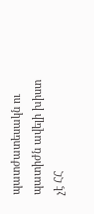պատժատեսակն ու պատիժն ավելի խիստ չէ ՀՀ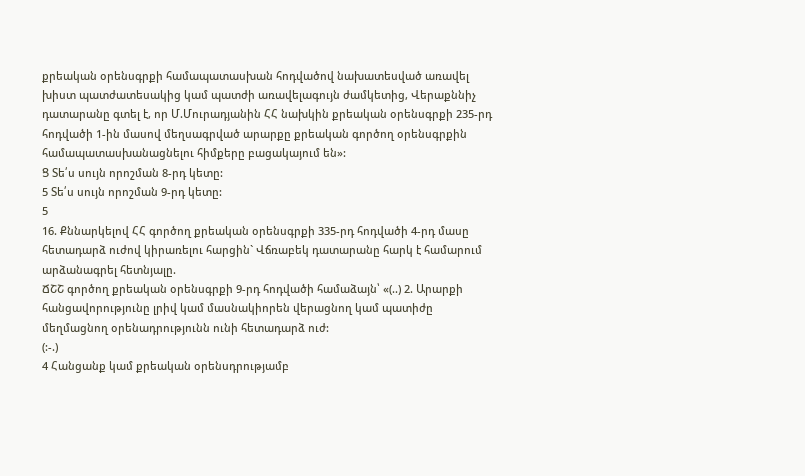քրեական օրենսգրքի համապատասխան հոդվածով նախատեսված առավել խիստ պատժատեսակից կամ պատժի առավելագույն ժամկետից, Վերաքննիչ դատարանը գտել է, որ Մ.Մուրադյանին ՀՀ նախկին քրեական օրենսգրքի 235-րդ հոդվածի 1-ին մասով մեղսագրված արարքը քրեական գործող օրենսգրքին համապատասխանացնելու հիմքերը բացակայում են»:
Ց Տե՛ս սույն որոշման 8-րդ կետը:
5 Տե՛ս սույն որոշման 9-րդ կետը:
5
16. Քննարկելով ՀՀ գործող քրեական օրենսգրքի 335-րդ հոդվածի 4-րդ մասը հետադարձ ուժով կիրառելու հարցին` Վճռաբեկ դատարանը հարկ է համարում արձանագրել հետնյալը.
ՃՇՇ գործող քրեական օրենսգրքի 9-րդ հոդվածի համաձայն՝ «(..) 2. Արարքի հանցավորությունը լրիվ կամ մասնակիորեն վերացնող կամ պատիժը մեղմացնող օրենադրությունն ունի հետադարձ ուժ:
(:-.)
4 Հանցանք կամ քրեական օրենսդրությամբ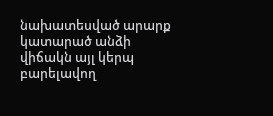նախատեսված արարք
կատարած անձի վիճակն այլ կերպ բարելավող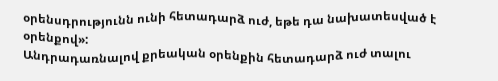օրենսդրությունն ունի հետադարձ ուժ, եթե դա նախատեսված է օրենքով»:
Անդրադառնալով քրեական օրենքին հետադարձ ուժ տալու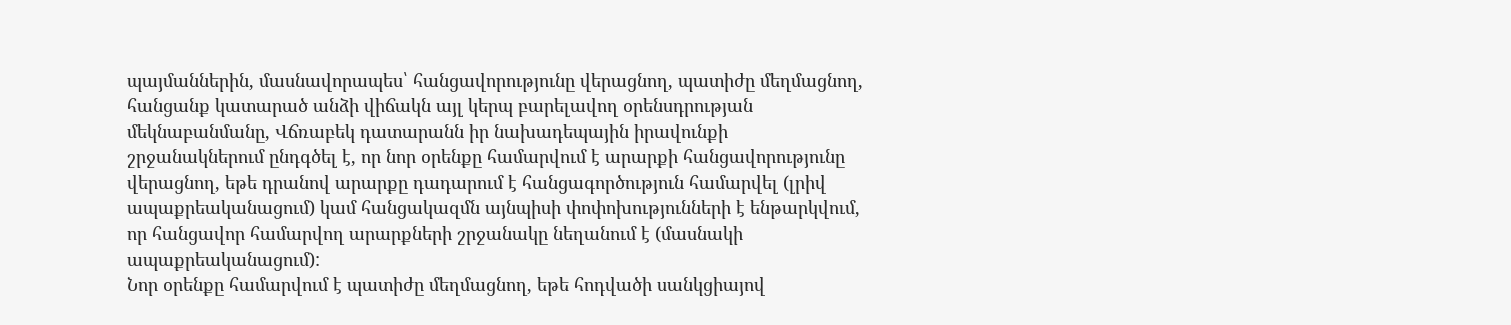պայմաններին, մասնավորապես՝ հանցավորությունը վերացնող, պատիժը մեղմացնող, հանցանք կատարած անձի վիճակն այլ կերպ բարելավող օրենսդրության մեկնաբանմանը, Վճռաբեկ դատարանն իր նախադեպային իրավունքի շրջանակներում ընդգծել է, որ նոր օրենքը համարվում է արարքի հանցավորությունը վերացնող, եթե դրանով արարքը դադարում է հանցագործություն համարվել (լրիվ ապաքրեականացում) կամ հանցակազմն այնպիսի փոփոխությունների է ենթարկվում, որ հանցավոր համարվող արարքների շրջանակը նեղանում է (մասնակի ապաքրեականացում):
Նոր օրենքը համարվում է պատիժը մեղմացնող, եթե հոդվածի սանկցիայով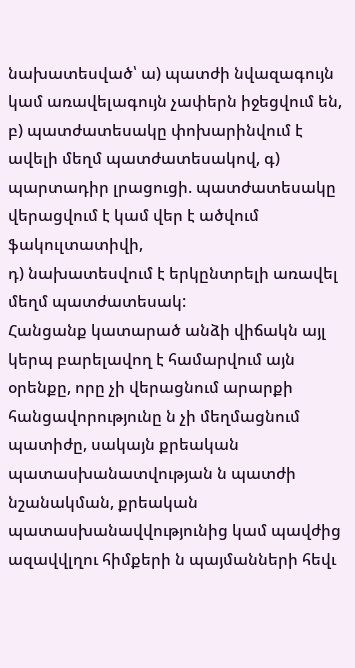նախատեսված՝ ա) պատժի նվազագույն կամ առավելագույն չափերն իջեցվում են,
բ) պատժատեսակը փոխարինվում է ավելի մեղմ պատժատեսակով, գ) պարտադիր լրացուցի. պատժատեսակը վերացվում է կամ վեր է ածվում ֆակուլտատիվի,
դ) նախատեսվում է երկընտրելի առավել մեղմ պատժատեսակ:
Հանցանք կատարած անձի վիճակն այլ կերպ բարելավող է համարվում այն օրենքը, որը չի վերացնում արարքի հանցավորությունը ն չի մեղմացնում պատիժը, սակայն քրեական պատասխանատվության ն պատժի նշանակման, քրեական պատասխանավվությունից կամ պավժից ազավվլղու հիմքերի ն պայմանների հեվւ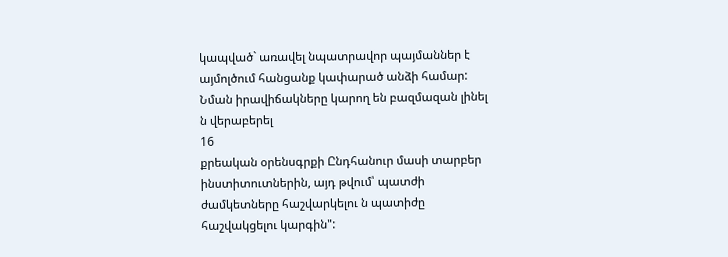կապված` առավել նպատրավոր պայմաններ է այմոլծում հանցանք կափարած անձի համար: Նման իրավիճակները կարող են բազմազան լինել ն վերաբերել
16
քրեական օրենսգրքի Ընդհանուր մասի տարբեր ինստիտուտներին, այդ թվում՝ պատժի ժամկետները հաշվարկելու ն պատիժը հաշվակցելու կարգին":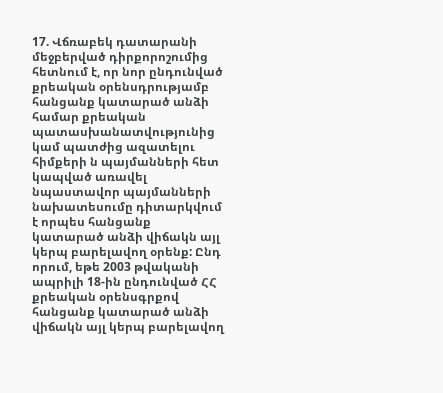17. Վճռաբեկ դատարանի մեջբերված դիրքորոշումից հետնում է, որ նոր ընդունված քրեական օրենսդրությամբ հանցանք կատարած անձի համար քրեական պատասխանատվությունից կամ պատժից ազատելու հիմքերի ն պայմանների հետ կապված առավել նպաստավոր պայմանների նախատեսումը դիտարկվում է որպես հանցանք կատարած անձի վիճակն այլ կերպ բարելավող օրենք: Ընդ որում, եթե 2003 թվականի ապրիլի 18-ին ընդունված ՀՀ քրեական օրենսգրքով հանցանք կատարած անձի վիճակն այլ կերպ բարելավող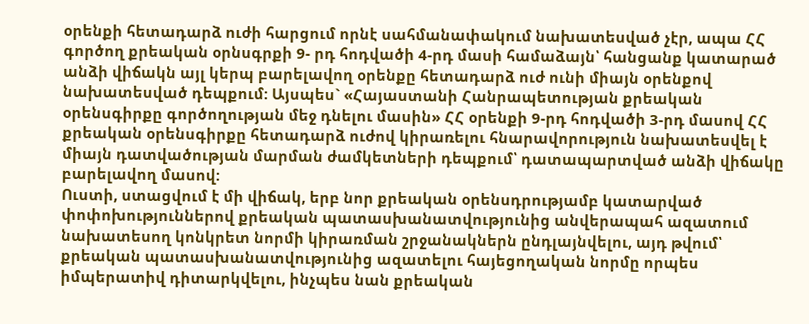օրենքի հետադարձ ուժի հարցում որնէ սահմանափակում նախատեսված չէր, ապա ՀՀ գործող քրեական օրնսգրքի 9- րդ հոդվածի 4-րդ մասի համաձայն՝ հանցանք կատարած անձի վիճակն այլ կերպ բարելավող օրենքը հետադարձ ուժ ունի միայն օրենքով նախատեսված դեպքում: Այսպես` «Հայաստանի Հանրապետության քրեական օրենսգիրքը գործողության մեջ դնելու մասին» ՀՀ օրենքի 9-րդ հոդվածի 3-րդ մասով ՀՀ քրեական օրենսգիրքը հետադարձ ուժով կիրառելու հնարավորություն նախատեսվել է միայն դատվածության մարման ժամկետների դեպքում՝ դատապարտված անձի վիճակը բարելավող մասով:
Ուստի, ստացվում է մի վիճակ, երբ նոր քրեական օրենսդրությամբ կատարված փոփոխություններով քրեական պատասխանատվությունից անվերապահ ազատում նախատեսող կոնկրետ նորմի կիրառման շրջանակներն ընդլայնվելու, այդ թվում՝ քրեական պատասխանատվությունից ազատելու հայեցողական նորմը որպես իմպերատիվ դիտարկվելու, ինչպես նան քրեական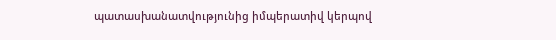պատասխանատվությունից իմպերատիվ կերպով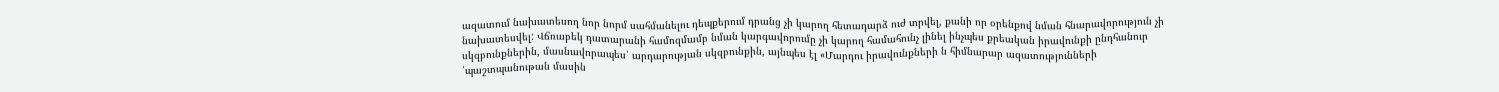ազատում նախատեսող նոր նորմ սահմանելու դեպքերում դրանց չի կարող հետադարձ ուժ տրվել, քանի որ օրենքով նման հնարավորություն չի նախատեսվել: Վճռաբեկ դատարանի համոզմամբ նման կարգավորումը չի կարող համահունչ լինել ինչպես քրեական իրավունքի ընդհանուր սկզբունքներին, մասնավորապես՝ արդարության սկզբունքին, այնպես էլ «Մարդու իրավունքների ն հիմնարար ազատությունների ՛պաշտպանութան մասին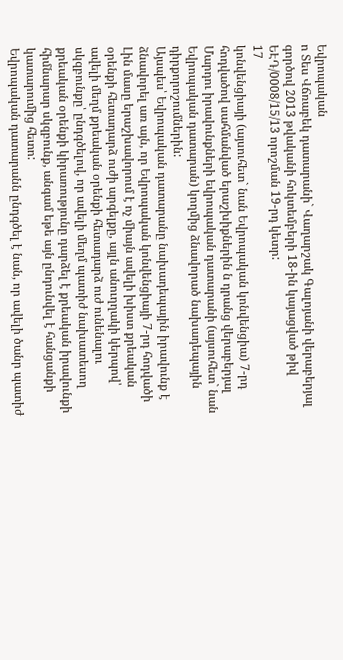Եվրոպական
ո Տես Վճռաբեկ դատարանի` Վաղարշակ Գալոյանի վերաբերյալ գործով 2013 թվականի հոկտեմբերի 18-ին կայացված թիվ ԵԷԴ/0008/15/13 որոշման 19-րդ կետր:
17
կոնվենցիայի (այսուհետ` նան Եվրոպական կոնվենցիա) 7-րդ հոդվածով սահմանված երաշխիքներին ն դրանց վերաբերյալ Մարդու իրավունքների եվրոպական դատարանի (այսուհետ` նան Եվրոպական դատարան) կողմից ձնավորած նախադեպային դիրքորոշումներին:
Այսպես՝ Եվրոպական դատարանը նախադեպային իրավունք է ձնավորել առ այն, որ Եվրոպական կոնվենցիայի 7-րդ հոդվածի Լին մասը երաշխավորում է ոչ միայն ավելի խիստ քրեական օրենքի հետադարձ ուժի արգելքը, այլն անուղղակի կերպով՝ ավելի մեղմ քրեական օրենքի հետադարձ ուժ ունենալու սկզբունքը՝ ընդգծելով, որ ավելի մեղմ պատիժ նախատեսող քրեական օրենքի կիրառությունը դարձել է քրեական իրավունքի հիմնարար սկզբունք, անգամ եթե այն ընդունվել է հանցանքի կատարումից հետո:
Եվրոպական դատարանն ընդգծել է նան, որ ավելի ծանր պատիժ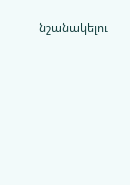նշանակելու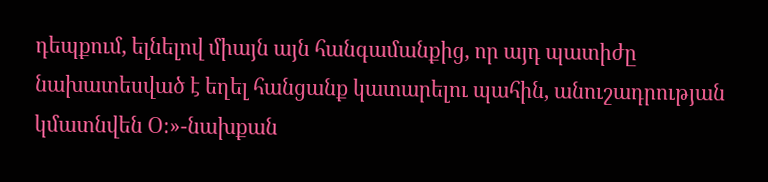դեպքում, ելնելով միայն այն հանգամանքից, որ այդ պատիժը նախատեսված է եղել հանցանք կատարելու պահին, անուշադրության կմատնվեն Օ։»-նախքան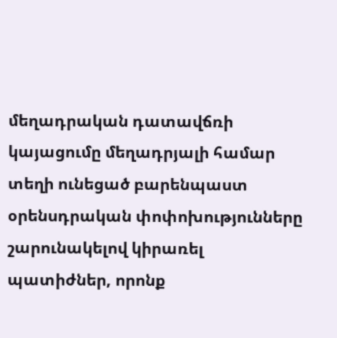մեղադրական դատավճռի կայացումը մեղադրյալի համար տեղի ունեցած բարենպաստ օրենսդրական փոփոխությունները շարունակելով կիրառել պատիժներ, որոնք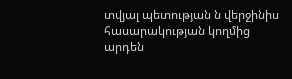տվյալ պետության ն վերջինիս հասարակության կողմից արդեն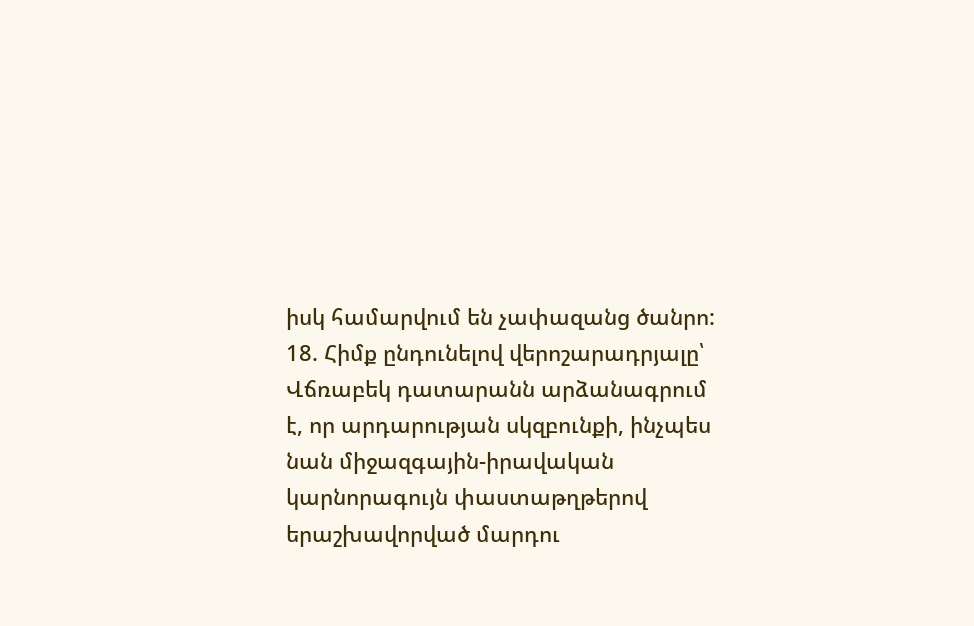իսկ համարվում են չափազանց ծանրո:
18. Հիմք ընդունելով վերոշարադրյալը՝ Վճռաբեկ դատարանն արձանագրում է, որ արդարության սկզբունքի, ինչպես նան միջազգային-իրավական կարնորագույն փաստաթղթերով երաշխավորված մարդու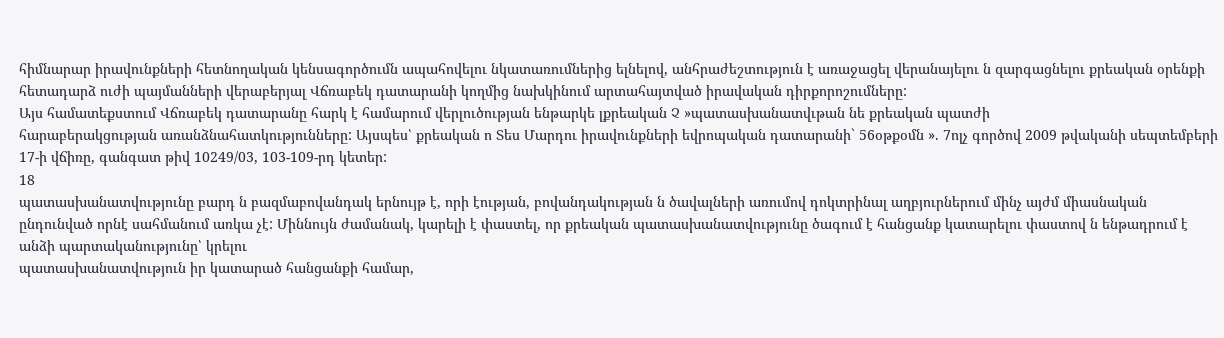հիմնարար իրավունքների հետնողական կենսագործումն ապահովելու նկատառումներից ելնելով, անհրաժեշտություն է առաջացել վերանայելու ն զարգացնելու քրեական օրենքի հետադարձ ուժի պայմանների վերաբերյալ Վճռաբեկ դատարանի կողմից նախկինում արտահայտված իրավական դիրքորոշումները:
Այս համատեքստում Վճռաբեկ դատարանը հարկ է համարում վերլուծության ենթարկե լքրեական Չ »պատասխանատվւթան նե քրեական պատժի
հարաբերակցության առանձնահատկությունները: Այսպես՝ քրեական ո Տես Մարդու իրավունքների եվրոպական դատարանի` 56օթքօմն ». 7ոլչ գործով 2009 թվականի սեպտեմբերի 17-ի վճիռը, գանգատ թիվ 10249/03, 103-109-րդ կետեր:
18
պատասխանատվությունը բարդ ն բազմաբովանդակ երնույթ է, որի էության, բովանդակության ն ծավալների առումով դոկտրինալ աղբյուրներում մինչ այժմ միասնական ընդունված որնէ սահմանում առկա չէ: Միննույն ժամանակ, կարելի է փաստել, որ քրեական պատասխանատվությունը ծագում է հանցանք կատարելու փաստով ն ենթադրում է անձի պարտականությունը՝ կրելու
պատասխանատվություն իր կատարած հանցանքի համար,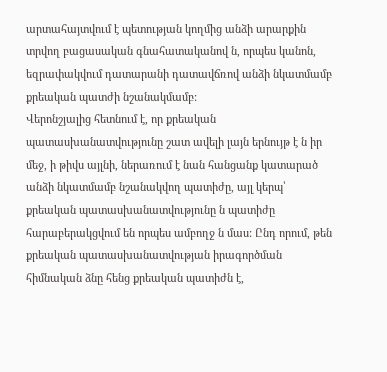արտահայտվում է պետության կողմից անձի արարքին տրվող բացասական գնահատականով ն, որպես կանոն, եզրափակվում դատարանի դատավճռով անձի նկատմամբ քրեական պատժի նշանակմամբ:
Վերոնշյալից հետնում է, որ քրեական պատասխանատվությունը շատ ավելի լայն երնույթ է ն իր մեջ, ի թիվս այլնի, ներառում է նան հանցանք կատարած անձի նկատմամբ նշանակվող պատիժը, այլ կերպ՝ քրեական պատասխանատվությունը ն պատիժը հարաբերակցվում են որպես ամբողջ ն մաս: Ընդ որում, թեն քրեական պատասխանատվության իրագործման հիմնական ձնը հենց քրեական պատիժն է,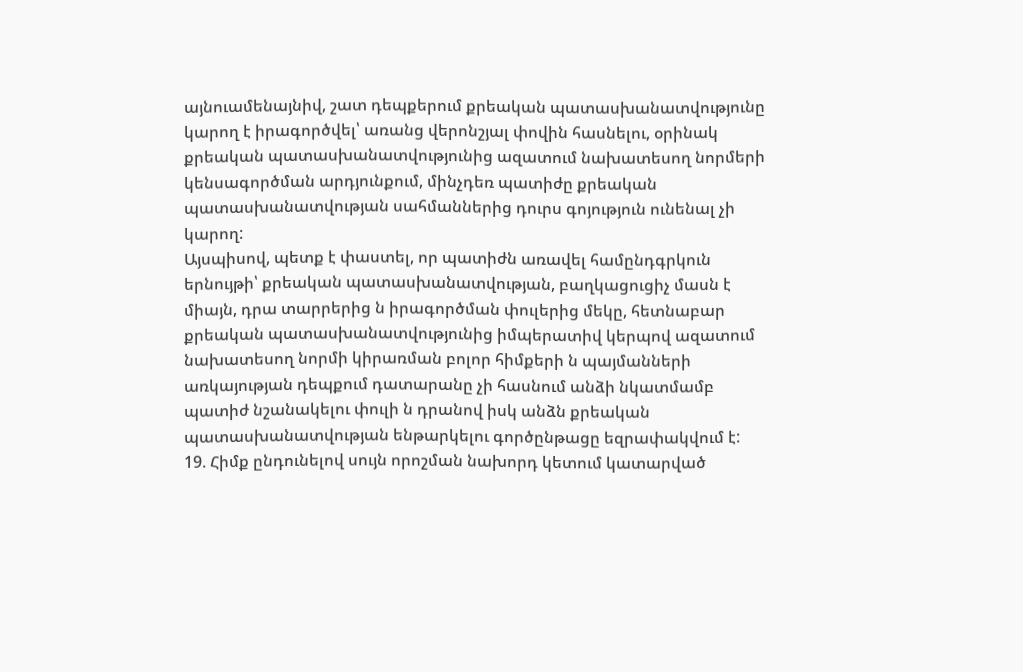այնուամենայնիվ, շատ դեպքերում քրեական պատասխանատվությունը կարող է իրագործվել՝ առանց վերոնշյալ փովին հասնելու, օրինակ քրեական պատասխանատվությունից ազատում նախատեսող նորմերի կենսագործման արդյունքում, մինչդեռ պատիժը քրեական պատասխանատվության սահմաններից դուրս գոյություն ունենալ չի կարող:
Այսպիսով, պետք է փաստել, որ պատիժն առավել համընդգրկուն երնույթի՝ քրեական պատասխանատվության, բաղկացուցիչ մասն է միայն, դրա տարրերից ն իրագործման փուլերից մեկը, հետնաբար քրեական պատասխանատվությունից իմպերատիվ կերպով ազատում նախատեսող նորմի կիրառման բոլոր հիմքերի ն պայմանների առկայության դեպքում դատարանը չի հասնում անձի նկատմամբ պատիժ նշանակելու փուլի ն դրանով իսկ անձն քրեական
պատասխանատվության ենթարկելու գործընթացը եզրափակվում է:
19. Հիմք ընդունելով սույն որոշման նախորդ կետում կատարված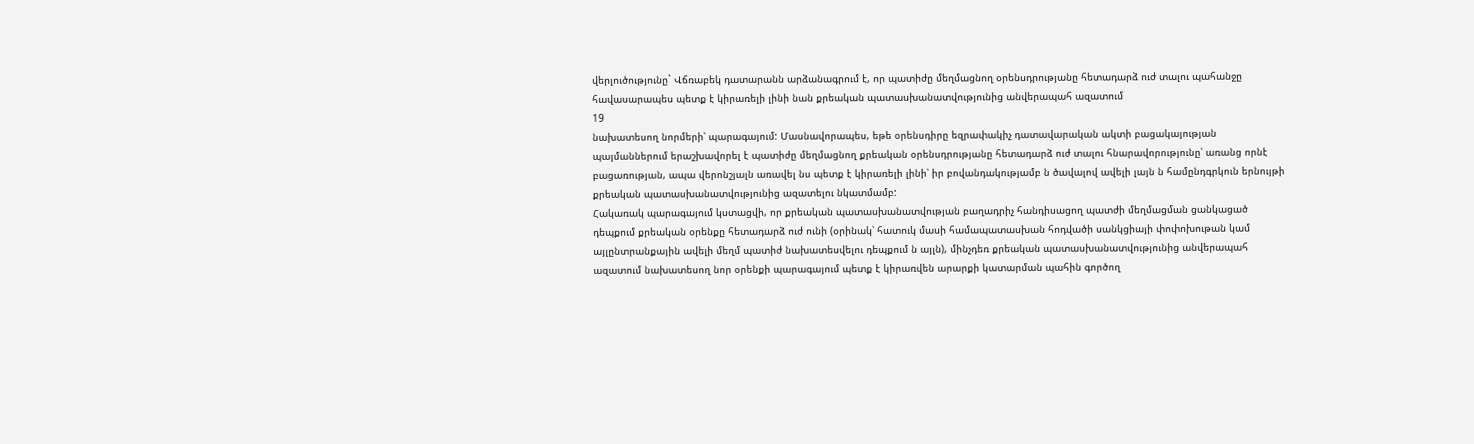վերլուծությունը` Վճռաբեկ դատարանն արձանագրում է, որ պատիժը մեղմացնող օրենսդրությանը հետադարձ ուժ տալու պահանջը հավասարապես պետք է կիրառելի լինի նան քրեական պատասխանատվությունից անվերապահ ազատում
19
նախատեսող նորմերի՝ պարագայում: Մասնավորապես, եթե օրենսդիրը եզրափակիչ դատավարական ակտի բացակայության պայմաններում երաշխավորել է պատիժը մեղմացնող քրեական օրենսդրությանը հետադարձ ուժ տալու հնարավորությունը՝ առանց որնէ բացառության, ապա վերոնշյալն առավել նս պետք է կիրառելի լինի՝ իր բովանդակությամբ ն ծավալով ավելի լայն ն համընդգրկուն երնույթի քրեական պատասխանատվությունից ազատելու նկատմամբ:
Հակառակ պարագայում կստացվի, որ քրեական պատասխանատվության բաղադրիչ հանդիսացող պատժի մեղմացման ցանկացած դեպքում քրեական օրենքը հետադարձ ուժ ունի (օրինակ՝ հատուկ մասի համապատասխան հոդվածի սանկցիայի փոփոխութան կամ այլընտրանքային ավելի մեղմ պատիժ նախատեսվելու դեպքում ն այլն), մինչդեռ քրեական պատասխանատվությունից անվերապահ ազատում նախատեսող նոր օրենքի պարագայում պետք է կիրառվեն արարքի կատարման պահին գործող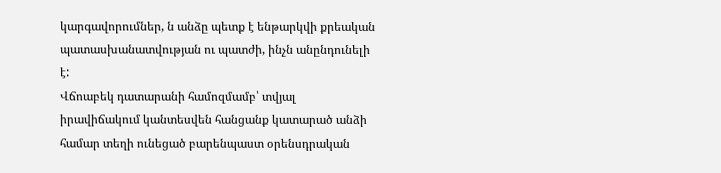կարգավորումներ, ն անձը պետք է ենթարկվի քրեական պատասխանատվության ու պատժի, ինչն անընդունելի է:
Վճոաբեկ դատարանի համոզմամբ՝ տվյալ իրավիճակում կանտեսվեն հանցանք կատարած անձի համար տեղի ունեցած բարենպաստ օրենսդրական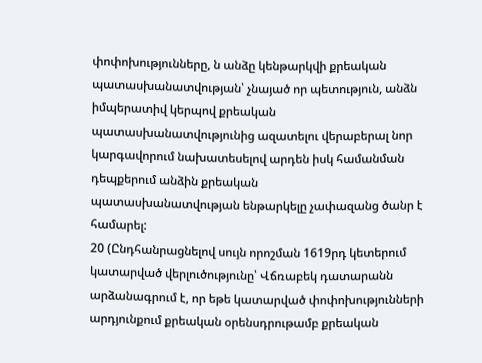փոփոխությունները, ն անձը կենթարկվի քրեական պատասխանատվության՝ չնայած որ պետություն, անձն իմպերատիվ կերպով քրեական
պատասխանատվությունից ազատելու վերաբերալ նոր կարգավորում նախատեսելով արդեն իսկ համանման դեպքերում անձին քրեական
պատասխանատվության ենթարկելը չափազանց ծանր է համարել:
20 (Ընդհանրացնելով սույն որոշման 1619րդ կետերում կատարված վերլուծությունը՝ Վճռաբեկ դատարանն արձանագրում է, որ եթե կատարված փոփոխությունների արդյունքում քրեական օրենսդրութամբ քրեական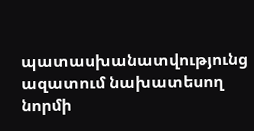պատասխանատվությունց ազատում նախատեսող նորմի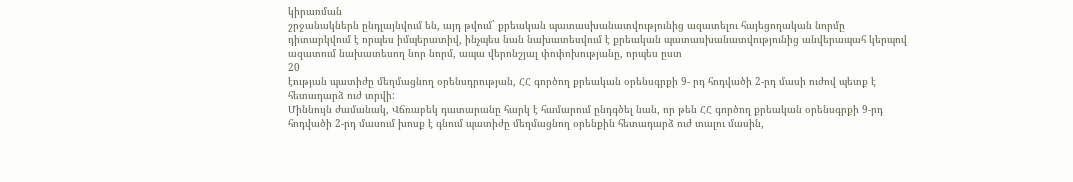կիրառման
շրջանակներն ընդլայնվում են, այդ թվում` քրեական պատասխանատվությունից ազատելու հայեցողական նորմը դիտարկվում է որպես իմպերատիվ, ինչպես նան նախատեսվում է քրեական պատասխանատվությունից անվերապահ կերպով ազատում նախատեսող նոր նորմ, ապա վերոնշյալ փոփոխությանը, որպես ըստ
20
էության պատիժը մեղմացնող օրենսդրության, ՀՀ գործող քրեական օրենսգրքի 9- րդ հոդվածի 2-րդ մասի ուժով պետք է հետադարձ ուժ տրվի:
Միննույն ժամանակ, Վճռաբեկ դատարանը հարկ է համարում ընդգծել նան, որ թեն ՀՀ գործող քրեական օրենսգրքի 9-րդ հոդվածի 2-րդ մասում խոսք է գնում պատիժը մեղմացնող օրենքին հետադարձ ուժ տալու մասին,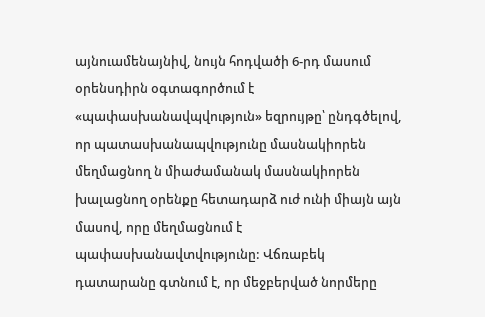այնուամենայնիվ, նույն հոդվածի 6-րդ մասում օրենսդիրն օգտագործում է «պափասխանավպվություն» եզրույթը՝ ընդգծելով, որ պատասխանապվությունը մասնակիորեն մեղմացնող ն միաժամանակ մասնակիորեն խալացնող օրենքը հետադարձ ուժ ունի միայն այն մասով, որը մեղմացնում է պափասխանավտվությունը: Վճռաբեկ դատարանը գտնում է, որ մեջբերված նորմերը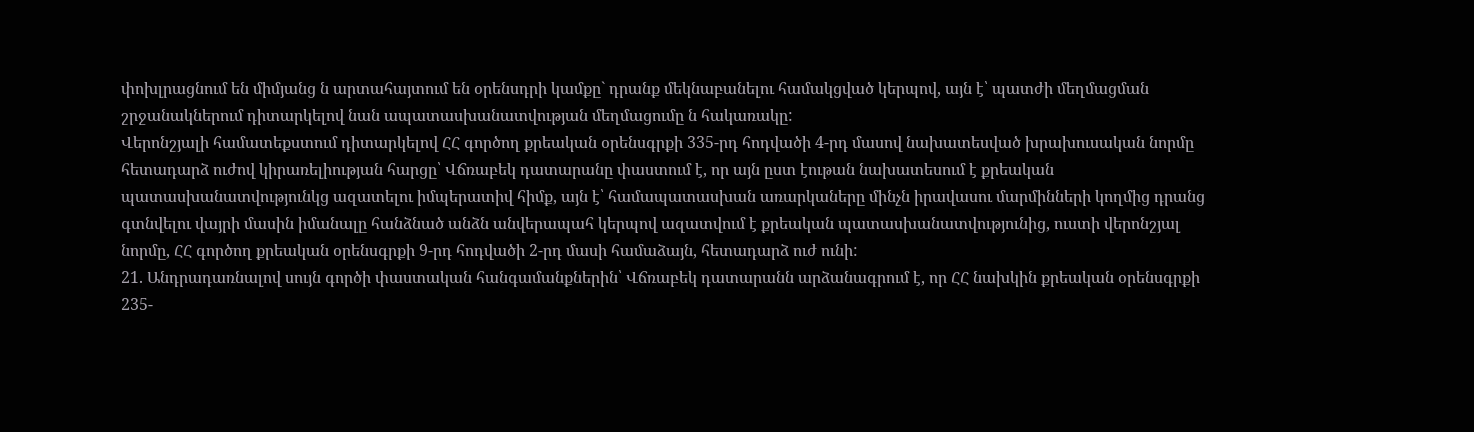փոխլրացնում են միմյանց ն արտահայտում են օրենսդրի կամքը` դրանք մեկնաբանելու համակցված կերպով, այն է՝ պատժի մեղմացման շրջանակներում դիտարկելով նան ապատասխանատվության մեղմացումը ն հակառակը:
Վերոնշյալի համատեքստում դիտարկելով ՀՀ գործող քրեական օրենսգրքի 335-րդ հոդվածի 4-րդ մասով նախատեսված խրախուսական նորմը հետադարձ ուժով կիրառելիության հարցը՝ Վճռաբեկ դատարանը փաստում է, որ այն ըստ էութան նախատեսում է քրեական պատասխանատվությունկց ազատելու իմպերատիվ հիմք, այն է՝ համապատասխան առարկաները մինչն իրավասու մարմինների կողմից դրանց գտնվելու վայրի մասին իմանալը հանձնած անձն անվերապահ կերպով ազատվում է քրեական պատասխանատվությունից, ուստի վերոնշյալ նորմը, ՀՀ գործող քրեական օրենսգրքի 9-րդ հոդվածի 2-րդ մասի համաձայն, հետադարձ ուժ ունի:
21. Անդրադառնալով սույն գործի փաստական հանգամանքներին՝ Վճռաբեկ դատարանն արձանագրում է, որ ՀՀ նախկին քրեական օրենսգրքի 235-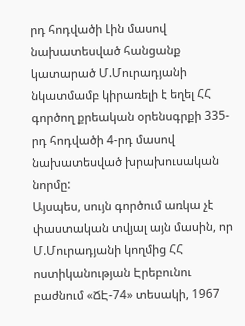րդ հոդվածի Լին մասով նախատեսված հանցանք կատարած Մ.Մուրադյանի նկատմամբ կիրառելի է եղել ՀՀ գործող քրեական օրենսգրքի 335-րդ հոդվածի 4-րդ մասով նախատեսված խրախուսական նորմը:
Այսպես, սույն գործում առկա չէ փաստական տվյալ այն մասին, որ Մ.Մուրադյանի կողմից ՀՀ ոստիկանության Էրեբունու բաժնում «ՃԷ-74» տեսակի, 1967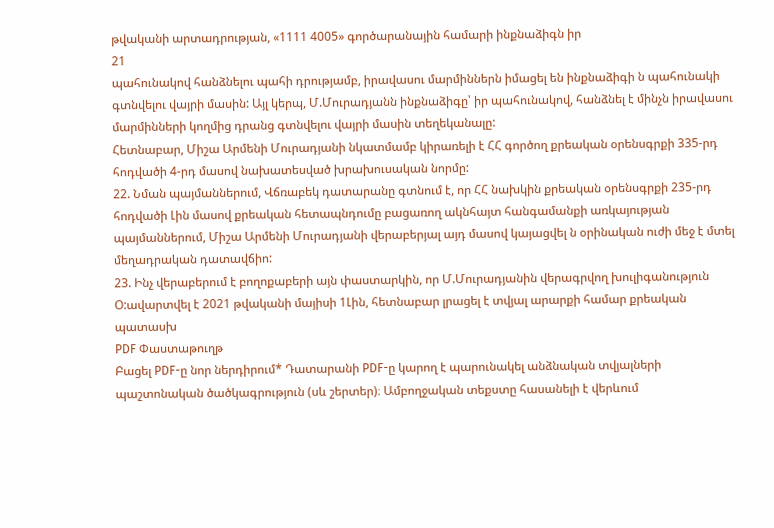թվականի արտադրության, «1111 4005» գործարանային համարի ինքնաձիգն իր
21
պահունակով հանձնելու պահի դրությամբ, իրավասու մարմիններն իմացել են ինքնաձիգի ն պահունակի գտնվելու վայրի մասին: Այլ կերպ, Մ.Մուրադյանն ինքնաձիգը՝ իր պահունակով, հանձնել է մինչն իրավասու մարմինների կողմից դրանց գտնվելու վայրի մասին տեղեկանալը:
Հետնաբար, Միշա Արմենի Մուրադյանի նկատմամբ կիրառելի է ՀՀ գործող քրեական օրենսգրքի 335-րդ հոդվածի 4-րդ մասով նախատեսված խրախուսական նորմը:
22. Նման պայմաններում, Վճռաբեկ դատարանը գտնում է, որ ՀՀ նախկին քրեական օրենսգրքի 235-րդ հոդվածի Լին մասով քրեական հետապնդումը բացառող ակնհայտ հանգամանքի առկայության պայմաններում, Միշա Արմենի Մուրադյանի վերաբերյալ այդ մասով կայացվել ն օրինական ուժի մեջ է մտել մեղադրական դատավճիո:
23. Ինչ վերաբերում է բողոքաբերի այն փաստարկին, որ Մ.Մուրադյանին վերագրվող խուլիգանություն Օ:ավարտվել է 2021 թվականի մայիսի 1Լին, հետնաբար լրացել է տվյալ արարքի համար քրեական պատասխ
PDF Փաստաթուղթ
Բացել PDF-ը նոր ներդիրում* Դատարանի PDF-ը կարող է պարունակել անձնական տվյալների պաշտոնական ծածկագրություն (սև շերտեր)։ Ամբողջական տեքստը հասանելի է վերևում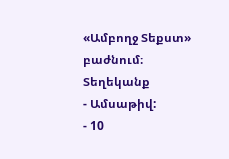«Ամբողջ Տեքստ» բաժնում։
Տեղեկանք
- Ամսաթիվ:
- 10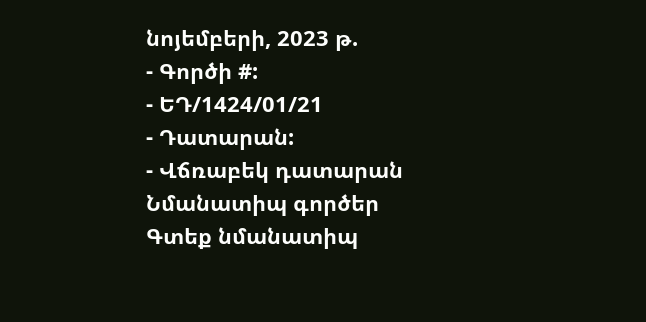նոյեմբերի, 2023 թ.
- Գործի #:
- ԵԴ/1424/01/21
- Դատարան:
- Վճռաբեկ դատարան
Նմանատիպ գործեր
Գտեք նմանատիպ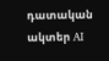դատական ակտեր AI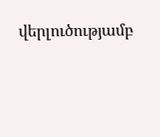վերլուծությամբ